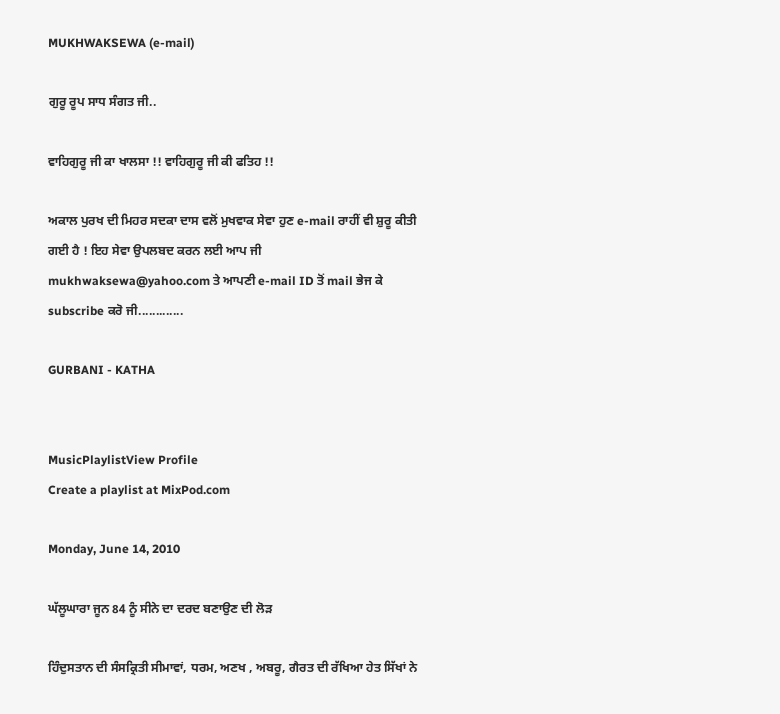MUKHWAKSEWA (e-mail)

ਗੁਰੂ ਰੂਪ ਸਾਧ ਸੰਗਤ ਜੀ..

ਵਾਹਿਗੁਰੂ ਜੀ ਕਾ ਖਾਲਸਾ !! ਵਾਹਿਗੁਰੂ ਜੀ ਕੀ ਫਤਿਹ !!

ਅਕਾਲ ਪੁਰਖ ਦੀ ਮਿਹਰ ਸਦਕਾ ਦਾਸ ਵਲੋਂ ਮੁਖਵਾਕ ਸੇਵਾ ਹੁਣ e-mail ਰਾਹੀਂ ਵੀ ਸ਼ੁਰੂ ਕੀਤੀ ਗਈ ਹੈ ! ਇਹ ਸੇਵਾ ਉਪਲਬਦ ਕਰਨ ਲਈ ਆਪ ਜੀ mukhwaksewa@yahoo.com ਤੇ ਆਪਣੀ e-mail ID ਤੋਂ mail ਭੇਜ ਕੇ subscribe ਕਰੋ ਜੀ.............

GURBANI - KATHA


MusicPlaylistView Profile
Create a playlist at MixPod.com

Monday, June 14, 2010

ਘੱਲੂਘਾਰਾ ਜੂਨ 84 ਨੂੰ ਸੀਨੇ ਦਾ ਦਰਦ ਬਣਾਉਣ ਦੀ ਲੋੜ

ਹਿੰਦੁਸਤਾਨ ਦੀ ਸੰਸਕ੍ਰਿਤੀ ਸੀਮਾਵਾਂ, ਧਰਮ, ਅਣਖ , ਅਬਰੂ, ਗੈਰਤ ਦੀ ਰੱਖਿਆ ਹੇਤ ਸਿੱਖਾਂ ਨੇ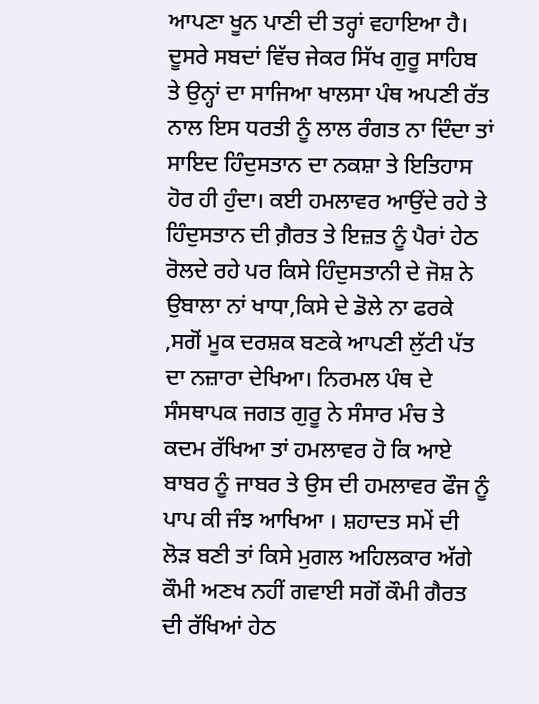ਆਪਣਾ ਖੂਨ ਪਾਣੀ ਦੀ ਤਰ੍ਹਾਂ ਵਹਾਇਆ ਹੈ। ਦੂਸਰੇ ਸਬਦਾਂ ਵਿੱਚ ਜੇਕਰ ਸਿੱਖ ਗੁਰੂ ਸਾਹਿਬ ਤੇ ਉਨ੍ਹਾਂ ਦਾ ਸਾਜਿਆ ਖਾਲਸਾ ਪੰਥ ਅਪਣੀ ਰੱਤ ਨਾਲ ਇਸ ਧਰਤੀ ਨੂੰ ਲਾਲ ਰੰਗਤ ਨਾ ਦਿੰਦਾ ਤਾਂ ਸਾਇਦ ਹਿੰਦੁਸਤਾਨ ਦਾ ਨਕਸ਼ਾ ਤੇ ਇਤਿਹਾਸ ਹੋਰ ਹੀ ਹੁੰਦਾ। ਕਈ ਹਮਲਾਵਰ ਆਉਂਦੇ ਰਹੇ ਤੇ ਹਿੰਦੁਸਤਾਨ ਦੀ ਗ਼ੈਰਤ ਤੇ ਇਜ਼ਤ ਨੂੰ ਪੈਰਾਂ ਹੇਠ ਰੋਲਦੇ ਰਹੇ ਪਰ ਕਿਸੇ ਹਿੰਦੁਸਤਾਨੀ ਦੇ ਜੋਸ਼ ਨੇ ਉਬਾਲਾ ਨਾਂ ਖਾਧਾ,ਕਿਸੇ ਦੇ ਡੋਲੇ ਨਾ ਫਰਕੇ ,ਸਗੋਂ ਮੂਕ ਦਰਸ਼ਕ ਬਣਕੇ ਆਪਣੀ ਲੁੱਟੀ ਪੱਤ ਦਾ ਨਜ਼ਾਰਾ ਦੇਖਿਆ। ਨਿਰਮਲ ਪੰਥ ਦੇ ਸੰਸਥਾਪਕ ਜਗਤ ਗੁਰੂ ਨੇ ਸੰਸਾਰ ਮੰਚ ਤੇ ਕਦਮ ਰੱਖਿਆ ਤਾਂ ਹਮਲਾਵਰ ਹੋ ਕਿ ਆਏ ਬਾਬਰ ਨੂੰ ਜਾਬਰ ਤੇ ਉਸ ਦੀ ਹਮਲਾਵਰ ਫੌਜ ਨੂੰ ਪਾਪ ਕੀ ਜੰਝ ਆਖਿਆ । ਸ਼ਹਾਦਤ ਸਮੇਂ ਦੀ ਲੋੜ ਬਣੀ ਤਾਂ ਕਿਸੇ ਮੁਗਲ ਅਹਿਲਕਾਰ ਅੱਗੇ ਕੌਮੀ ਅਣਖ ਨਹੀਂ ਗਵਾਈ ਸਗੋਂ ਕੌਮੀ ਗੈਰਤ ਦੀ ਰੱਖਿਆਂ ਹੇਠ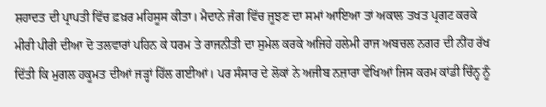ਸ਼ਹਾਦਤ ਦੀ ਪ੍ਰਾਪਤੀ ਵਿੱਚ ਫ਼ਖ਼ਰ ਮਹਿਸੂਸ ਕੀਤਾ। ਮੈਦਾਨੇ ਜੰਗ ਵਿੱਚ ਜੂਝਣ ਦਾ ਸਮਾਂ ਆਇਆ ਤਾਂ ਅਕਾਲ ਤਖਤ ਪ੍ਰਗਟ ਕਰਕੇ ਮੀਰੀ ਪੀਰੀ ਦੀਆ ਦੋ ਤਲਵਾਰਾਂ ਪਹਿਨ ਕੇ ਧਰਮ ਤੇ ਰਾਜਨੀਤੀ ਦਾ ਸੁਮੇਲ ਕਰਕੇ ਅਜਿਹੇ ਹਲੇਮੀ ਰਾਜ ਅਬਚਲ ਨਗਰ ਦੀ ਨੀਂਹ ਰੱਖ ਦਿੱਤੀ ਕਿ ਮੁਗਲ ਹਕੂਮਤ ਦੀਆਂ ਜੜ੍ਹਾਂ ਹਿੱਲ ਗਈਆਂ। ਪਰ ਸੰਸਾਰ ਦੇ ਲੋਕਾਂ ਨੇ ਅਜੀਬ ਨਜ਼ਾਰਾ ਵੇਖਿਆਂ ਜਿਸ ਕਰਮ ਕਾਂਡੀ ਚਿੰਨ੍ਹ ਨੂੰ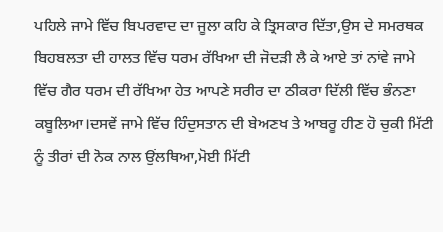ਪਹਿਲੇ ਜਾਮੇ ਵਿੱਚ ਬਿਪਰਵਾਦ ਦਾ ਜੂਲਾ ਕਹਿ ਕੇ ਤ੍ਰਿਸਕਾਰ ਦਿੱਤਾ,ਉਸ ਦੇ ਸਮਰਥਕ ਬਿਹਬਲਤਾ ਦੀ ਹਾਲਤ ਵਿੱਚ ਧਰਮ ਰੱਖਿਆ ਦੀ ਜੋਦੜੀ ਲੈ ਕੇ ਆਏ ਤਾਂ ਨਾਂਵੇ ਜਾਮੇ ਵਿੱਚ ਗੈਰ ਧਰਮ ਦੀ ਰੱਖਿਆ ਹੇਤ ਆਪਣੇ ਸਰੀਰ ਦਾ ਠੀਕਰਾ ਦਿੱਲੀ ਵਿੱਚ ਭੰਨਣਾ ਕਬੂਲਿਆ।ਦਸਵੇਂ ਜਾਮੇ ਵਿੱਚ ਹਿੰਦੁਸਤਾਨ ਦੀ ਬੇਅਣਖ ਤੇ ਆਬਰੂ ਹੀਣ ਹੋ ਚੁਕੀ ਮਿੱਟੀ ਨੂੰ ਤੀਰਾਂ ਦੀ ਨੋਕ ਨਾਲ ਉਂਲਥਿਆ,ਮੋਈ ਮਿੱਟੀ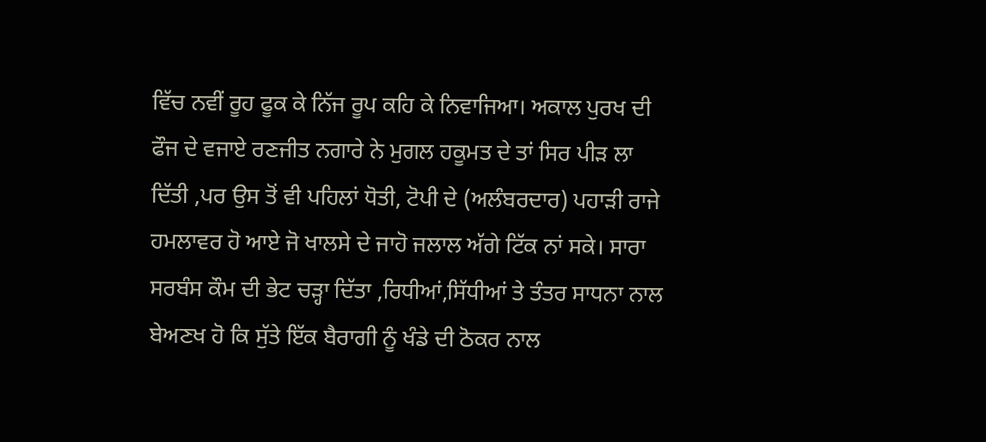ਵਿੱਚ ਨਵੀਂ ਰੂਹ ਫੂਕ ਕੇ ਨਿੱਜ ਰੂਪ ਕਹਿ ਕੇ ਨਿਵਾਜਿਆ। ਅਕਾਲ ਪੁਰਖ ਦੀ ਫੌਜ ਦੇ ਵਜਾਏ ਰਣਜੀਤ ਨਗਾਰੇ ਨੇ ਮੁਗਲ ਹਕੂਮਤ ਦੇ ਤਾਂ ਸਿਰ ਪੀੜ ਲਾ ਦਿੱਤੀ ,ਪਰ ਉਸ ਤੋਂ ਵੀ ਪਹਿਲਾਂ ਧੋਤੀ, ਟੋਪੀ ਦੇ (ਅਲੰਬਰਦਾਰ) ਪਹਾੜੀ ਰਾਜੇ ਹਮਲਾਵਰ ਹੋ ਆਏ ਜੋ ਖਾਲਸੇ ਦੇ ਜਾਹੋ ਜਲਾਲ ਅੱਗੇ ਟਿੱਕ ਨਾਂ ਸਕੇ। ਸਾਰਾ ਸਰਬੰਸ ਕੌਮ ਦੀ ਭੇਟ ਚੜ੍ਹਾ ਦਿੱਤਾ ,ਰਿਧੀਆਂ,ਸਿੱਧੀਆਂ ਤੇ ਤੰਤਰ ਸਾਧਨਾ ਨਾਲ ਬੇਅਣਖ ਹੋ ਕਿ ਸੁੱਤੇ ਇੱਕ ਬੈਰਾਗੀ ਨੂੰ ਖੰਡੇ ਦੀ ਠੋਕਰ ਨਾਲ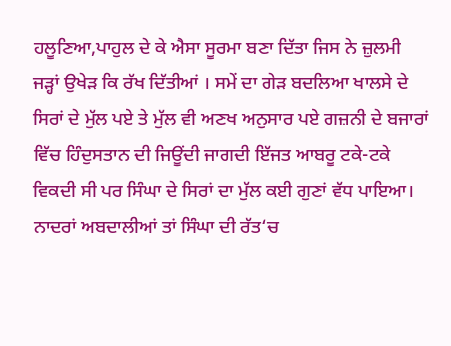ਹਲੂਣਿਆ,ਪਾਹੁਲ ਦੇ ਕੇ ਐਸਾ ਸੂਰਮਾ ਬਣਾ ਦਿੱਤਾ ਜਿਸ ਨੇ ਜ਼ੁਲਮੀ ਜੜ੍ਹਾਂ ਉਖੇੜ ਕਿ ਰੱਖ ਦਿੱਤੀਆਂ । ਸਮੇਂ ਦਾ ਗੇੜ ਬਦਲਿਆ ਖਾਲਸੇ ਦੇ ਸਿਰਾਂ ਦੇ ਮੁੱਲ ਪਏ ਤੇ ਮੁੱਲ ਵੀ ਅਣਖ ਅਨੁਸਾਰ ਪਏ ਗਜ਼ਨੀ ਦੇ ਬਜਾਰਾਂ ਵਿੱਚ ਹਿੰਦੁਸਤਾਨ ਦੀ ਜਿਊਂਦੀ ਜਾਗਦੀ ਇੱਜਤ ਆਬਰੂ ਟਕੇ-ਟਕੇ ਵਿਕਦੀ ਸੀ ਪਰ ਸਿੰਘਾ ਦੇ ਸਿਰਾਂ ਦਾ ਮੁੱਲ ਕਈ ਗੁਣਾਂ ਵੱਧ ਪਾਇਆ। ਨਾਦਰਾਂ ਅਬਦਾਲੀਆਂ ਤਾਂ ਸਿੰਘਾ ਦੀ ਰੱਤ‘ਚ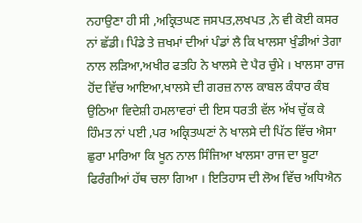ਨਹਾਉਣਾ ਹੀ ਸੀ ,ਅਕ੍ਰਿਤਘਣ ਜਸਪਤ,ਲਖਪਤ ,ਨੇ ਵੀ ਕੋਈ ਕਸਰ ਨਾਂ ਛੱਡੀ। ਪਿੰਡੇ ਤੇ ਜ਼ਖਮਾਂ ਦੀਆਂ ਪੰਡਾਂ ਲੈ ਕਿ ਖਾਲਸਾ ਖੁੰਡੀਆਂ ਤੇਗਾ ਨਾਲ ਲੜਿਆ,ਅਖੀਰ ਫਤਹਿ ਨੇ ਖਾਲਸੇ ਦੇ ਪੈਰ ਚੁੰਮੇ । ਖਾਲਸਾ ਰਾਜ ਹੋਂਦ ਵਿੱਚ ਆਇਆ,ਖਾਲਸੇ ਦੀ ਗਰਜ਼ ਨਾਲ ਕਾਬਲ ਕੰਧਾਰ ਕੰਬ ਉਠਿਆ ਵਿਦੇਸ਼ੀ ਹਮਲਾਵਰਾਂ ਦੀ ਇਸ ਧਰਤੀ ਵੱਲ ਅੱਖ ਚੁੱਕ ਕੇ ਹਿੰਮਤ ਨਾਂ ਪਈ ,ਪਰ ਅਕ੍ਰਿਤਘਣਾਂ ਨੇ ਖਾਲਸੇ ਦੀ ਪਿੱਠ ਵਿੱਚ ਐਸਾ ਛੁਰਾ ਮਾਰਿਆ ਕਿ ਖੂਨ ਨਾਲ ਸਿੰਜਿਆ ਖਾਲਸਾ ਰਾਜ ਦਾ ਬੂਟਾ ਫਿਰੰਗੀਆਂ ਹੱਥ ਚਲਾ ਗਿਆ । ਇਤਿਹਾਸ ਦੀ ਲੋਅ ਵਿੱਚ ਅਧਿਐਨ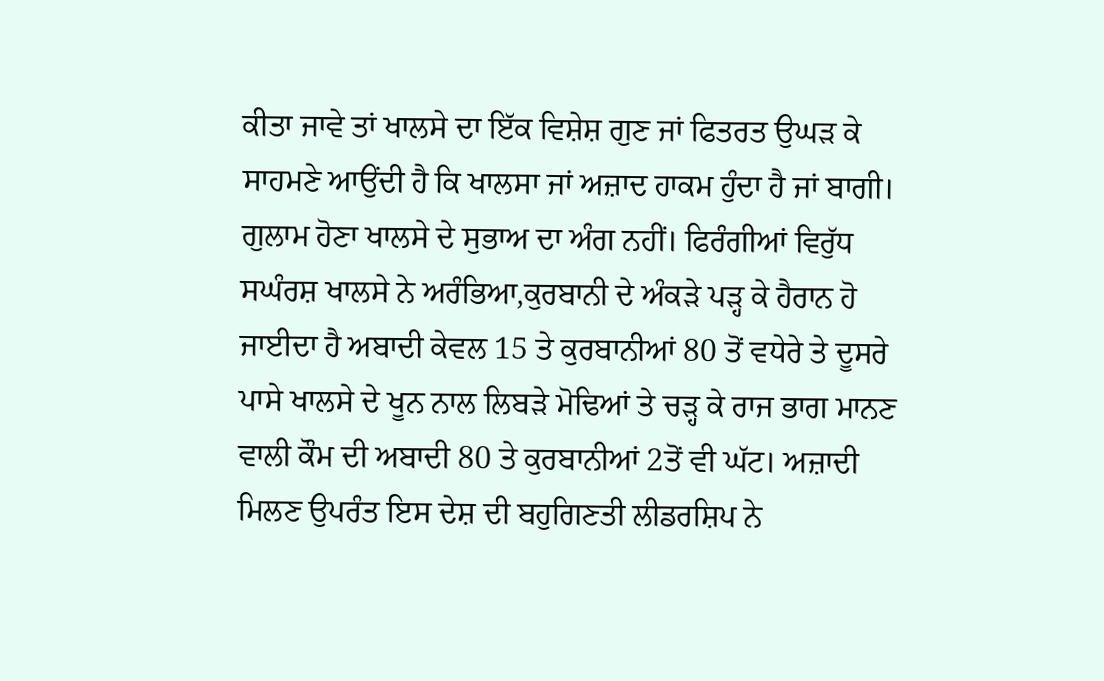ਕੀਤਾ ਜਾਵੇ ਤਾਂ ਖਾਲਸੇ ਦਾ ਇੱਕ ਵਿਸ਼ੇਸ਼ ਗੁਣ ਜਾਂ ਫਿਤਰਤ ਉਘੜ ਕੇ ਸਾਹਮਣੇ ਆਉਂਦੀ ਹੈ ਕਿ ਖਾਲਸਾ ਜਾਂ ਅਜ਼ਾਦ ਹਾਕਮ ਹੁੰਦਾ ਹੈ ਜਾਂ ਬਾਗੀ। ਗੁਲਾਮ ਹੋਣਾ ਖਾਲਸੇ ਦੇ ਸੁਭਾਅ ਦਾ ਅੰਗ ਨਹੀਂ। ਫਿਰੰਗੀਆਂ ਵਿਰੁੱਧ ਸਘੰਰਸ਼ ਖਾਲਸੇ ਨੇ ਅਰੰਭਿਆ,ਕੁਰਬਾਨੀ ਦੇ ਅੰਕੜੇ ਪੜ੍ਹ ਕੇ ਹੈਰਾਨ ਹੋ ਜਾਈਦਾ ਹੈ ਅਬਾਦੀ ਕੇਵਲ 15 ਤੇ ਕੁਰਬਾਨੀਆਂ 80 ਤੋਂ ਵਧੇਰੇ ਤੇ ਦੂਸਰੇ ਪਾਸੇ ਖਾਲਸੇ ਦੇ ਖੂਨ ਨਾਲ ਲਿਬੜੇ ਮੋਢਿਆਂ ਤੇ ਚੜ੍ਹ ਕੇ ਰਾਜ ਭਾਗ ਮਾਨਣ ਵਾਲੀ ਕੌਮ ਦੀ ਅਬਾਦੀ 80 ਤੇ ਕੁਰਬਾਨੀਆਂ 2ਤੋਂ ਵੀ ਘੱਟ। ਅਜ਼ਾਦੀ ਮਿਲਣ ਉਪਰੰਤ ਇਸ ਦੇਸ਼ ਦੀ ਬਹੁਗਿਣਤੀ ਲੀਡਰਸ਼ਿਪ ਨੇ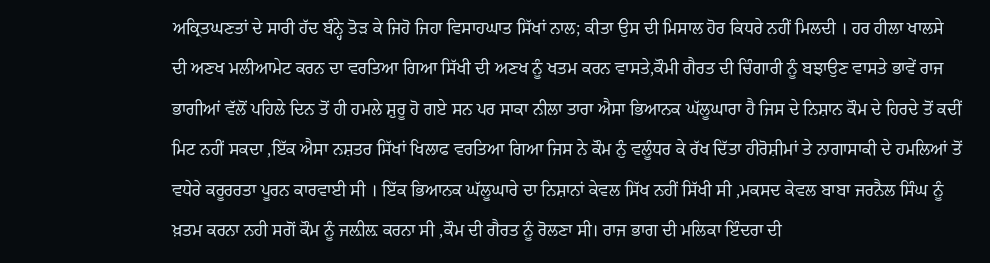ਅਕ੍ਰਿਤਘਣਤਾਂ ਦੇ ਸਾਰੀ ਹੱਦ ਬੰਨ੍ਹੇ ਤੋੜ ਕੇ ਜਿਹੋ ਜਿਹਾ ਵਿਸਾਹਘਾਤ ਸਿੱਖਾਂ ਨਾਲ; ਕੀਤਾ ਉਸ ਦੀ ਮਿਸਾਲ ਹੋਰ ਕਿਧਰੇ ਨਹੀਂ ਮਿਲਦੀ । ਹਰ ਹੀਲਾ ਖਾਲਸੇ ਦੀ ਅਣਖ ਮਲੀਆਮੇਟ ਕਰਨ ਦਾ ਵਰਤਿਆ ਗਿਆ ਸਿੱਖੀ ਦੀ ਅਣਖ ਨੂੰ ਖਤਮ ਕਰਨ ਵਾਸਤੇ,ਕੌਮੀ ਗੈਰਤ ਦੀ ਚਿੰਗਾਰੀ ਨੂੰ ਬਝਾਉਣ ਵਾਸਤੇ ਭਾਵੇਂ ਰਾਜ ਭਾਗੀਆਂ ਵੱਲੋਂ ਪਹਿਲੇ ਦਿਨ ਤੋਂ ਹੀ ਹਮਲੇ ਸ਼ੁਰੂ ਹੋ ਗਏ ਸਨ ਪਰ ਸਾਕਾ ਨੀਲਾ ਤਾਰਾ ਐਸਾ ਭਿਆਨਕ ਘੱਲੂਘਾਰਾ ਹੈ ਜਿਸ ਦੇ ਨਿਸ਼ਾਨ ਕੌਮ ਦੇ ਹਿਰਦੇ ਤੋਂ ਕਦੀਂ ਮਿਟ ਨਹੀਂ ਸਕਦਾ ,ਇੱਕ ਐਸਾ ਨਸ਼ਤਰ ਸਿੱਖਾਂ ਖਿਲਾਫ ਵਰਤਿਆ ਗਿਆ ਜਿਸ ਨੇ ਕੌਮ ਨੁੰ ਵਲੂੰਧਰ ਕੇ ਰੱਖ ਦਿੱਤਾ ਹੀਰੋਸ਼ੀਮਾਂ ਤੇ ਨਾਗਾਸਾਕੀ ਦੇ ਹਮਲਿਆਂ ਤੋਂ ਵਧੇਰੇ ਕਰੂਰਰਤਾ ਪੂਰਨ ਕਾਰਵਾਈ ਸੀ । ਇੱਕ ਭਿਆਨਕ ਘੱਲੂਘਾਰੇ ਦਾ ਨਿਸ਼ਾਨਾਂ ਕੇਵਲ ਸਿੱਖ ਨਹੀਂ ਸਿੱਖੀ ਸੀ ,ਮਕਸਦ ਕੇਵਲ ਬਾਬਾ ਜਰਨੈਲ ਸਿੰਘ ਨੂੰ ਖ਼ਤਮ ਕਰਨਾ ਨਹੀ ਸਗੋਂ ਕੌਮ ਨੂੰ ਜਲ਼ੀਲ਼ ਕਰਨਾ ਸੀ ,ਕੌਮ ਦੀ ਗੈਰਤ ਨੂੰ ਰੋਲਣਾ ਸੀ। ਰਾਜ ਭਾਗ ਦੀ ਮਲਿਕਾ ਇੰਦਰਾ ਦੀ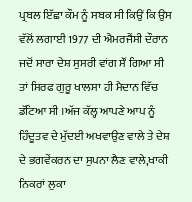ਪ੍ਰਬਲ ਇੱਛਾ ਕੌਮ ਨੂੰ ਸਬਕ ਸੀ ਕਿਉਂ ਕਿ ਉਸ ਵੱਲੋਂ ਲਗਾਈ 1977 ਦੀ ਐਮਰਜੈਂਸੀ ਦੌਰਾਨ ਜਦੋਂ ਸਾਰਾ ਦੇਸ਼ ਸੁਸਰੀ ਵਾਂਗ ਸੌਂ ਗਿਆ ਸੀ ਤਾਂ ਸਿਰਫ ਗੁਰੂ ਖਾਲਸਾ ਹੀ ਮੈਦਾਨ ਵਿੱਚ ਡੱਟਿਆ ਸੀ ।ਅੱਜ ਕੱਲ੍ਹ ਆਪਣੇ ਆਪ ਨੂੰ ਹਿੰਦੂਤਵ ਦੇ ਮੁੱਦਈ ਅਖਵਾਉਣ ਵਾਲੇ ਤੇ ਦੇਸ਼ ਦੇ ਭਗਵੇਂਕਰਨ ਦਾ ਸੁਪਨਾ ਲੈਣ ਵਾਲੇ,ਖਾਕੀ ਨਿਕਰਾਂ ਲੁਕਾ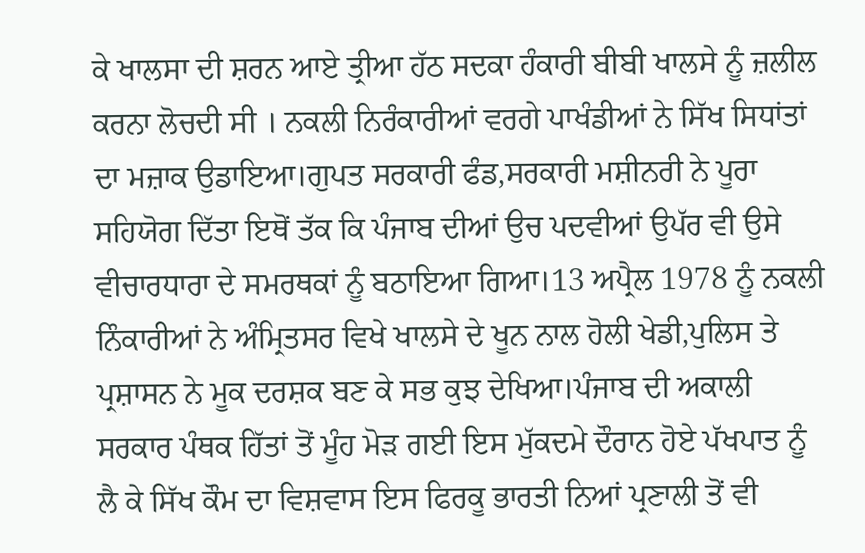ਕੇ ਖਾਲਸਾ ਦੀ ਸ਼ਰਨ ਆਏ ਤ੍ਰੀਆ ਹੱਠ ਸਦਕਾ ਹੰਕਾਰੀ ਬੀਬੀ ਖਾਲਸੇ ਨੂੰ ਜ਼ਲੀਲ ਕਰਨਾ ਲੋਚਦੀ ਸੀ । ਨਕਲੀ ਨਿਰੰਕਾਰੀਆਂ ਵਰਗੇ ਪਾਖੰਡੀਆਂ ਨੇ ਸਿੱਖ ਸਿਧਾਂਤਾਂ ਦਾ ਮਜ਼ਾਕ ਉਡਾਇਆ।ਗੁਪਤ ਸਰਕਾਰੀ ਫੰਡ,ਸਰਕਾਰੀ ਮਸ਼ੀਨਰੀ ਨੇ ਪੂਰਾ ਸਹਿਯੋਗ ਦਿੱਤਾ ਇਥੋਂ ਤੱਕ ਕਿ ਪੰਜਾਬ ਦੀਆਂ ਉਚ ਪਦਵੀਆਂ ਉਪੱਰ ਵੀ ਉਸੇ ਵੀਚਾਰਧਾਰਾ ਦੇ ਸਮਰਥਕਾਂ ਨੂੰ ਬਠਾਇਆ ਗਿਆ।13 ਅਪ੍ਰੈਲ 1978 ਨੂੰ ਨਕਲੀ ਨਿੰਕਾਰੀਆਂ ਨੇ ਅੰਮ੍ਰਿਤਸਰ ਵਿਖੇ ਖਾਲਸੇ ਦੇ ਖੂਨ ਨਾਲ ਹੋਲੀ ਖੇਡੀ,ਪੁਲਿਸ ਤੇ ਪ੍ਰਸ਼ਾਸਨ ਨੇ ਮੂਕ ਦਰਸ਼ਕ ਬਣ ਕੇ ਸਭ ਕੁਝ ਦੇਖਿਆ।ਪੰਜਾਬ ਦੀ ਅਕਾਲੀ ਸਰਕਾਰ ਪੰਥਕ ਹਿੱਤਾਂ ਤੋਂ ਮੂੰਹ ਮੋੜ ਗਈ ਇਸ ਮੁੱਕਦਮੇ ਦੌਰਾਨ ਹੋਏ ਪੱਖਪਾਤ ਨੂੰ ਲੈ ਕੇ ਸਿੱਖ ਕੌਮ ਦਾ ਵਿਸ਼ਵਾਸ ਇਸ ਫਿਰਕੂ ਭਾਰਤੀ ਨਿਆਂ ਪ੍ਰਣਾਲੀ ਤੋਂ ਵੀ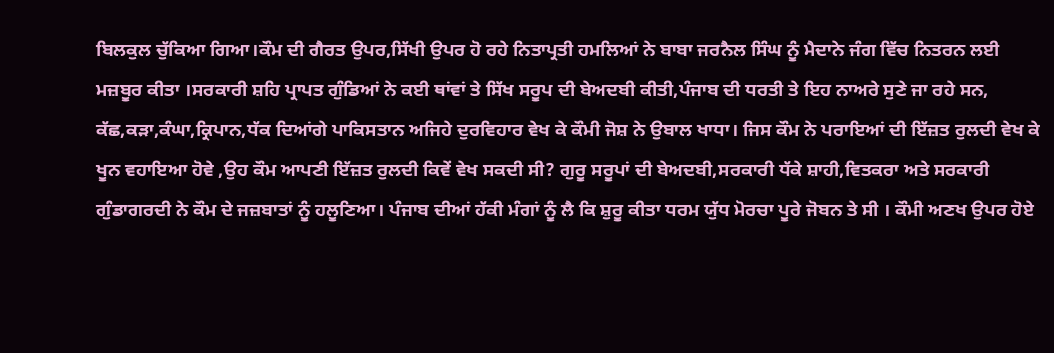ਬਿਲਕੁਲ ਚੁੱਕਿਆ ਗਿਆ।ਕੌਮ ਦੀ ਗੈਰਤ ਉਪਰ,ਸਿੱਖੀ ਉਪਰ ਹੋ ਰਹੇ ਨਿਤਾਪ੍ਰਤੀ ਹਮਲਿਆਂ ਨੇ ਬਾਬਾ ਜਰਨੈਲ ਸਿੰਘ ਨੂੰ ਮੈਦਾਨੇ ਜੰਗ ਵਿੱਚ ਨਿਤਰਨ ਲਈ ਮਜ਼ਬੂਰ ਕੀਤਾ ।ਸਰਕਾਰੀ ਸ਼ਹਿ ਪ੍ਰਾਪਤ ਗੁੰਡਿਆਂ ਨੇ ਕਈ ਥਾਂਵਾਂ ਤੇ ਸਿੱਖ ਸਰੂਪ ਦੀ ਬੇਅਦਬੀ ਕੀਤੀ,ਪੰਜਾਬ ਦੀ ਧਰਤੀ ਤੇ ਇਹ ਨਾਅਰੇ ਸੁਣੇ ਜਾ ਰਹੇ ਸਨ, ਕੱਛ,ਕੜਾ,ਕੰਘਾ,ਕ੍ਰਿਪਾਨ,ਧੱਕ ਦਿਆਂਗੇ ਪਾਕਿਸਤਾਨ ਅਜਿਹੇ ਦੁਰਵਿਹਾਰ ਵੇਖ ਕੇ ਕੌਮੀ ਜੋਸ਼ ਨੇ ਉਬਾਲ ਖਾਧਾ। ਜਿਸ ਕੌਮ ਨੇ ਪਰਾਇਆਂ ਦੀ ਇੱਜ਼ਤ ਰੁਲਦੀ ਵੇਖ ਕੇ ਖੂਨ ਵਹਾਇਆ ਹੋਵੇ ,ਉਹ ਕੌਮ ਆਪਣੀ ਇੱਜ਼ਤ ਰੁਲਦੀ ਕਿਵੇਂ ਵੇਖ ਸਕਦੀ ਸੀ? ਗੁਰੂ ਸਰੂਪਾਂ ਦੀ ਬੇਅਦਬੀ,ਸਰਕਾਰੀ ਧੱਕੇ ਸ਼ਾਹੀ,ਵਿਤਕਰਾ ਅਤੇ ਸਰਕਾਰੀ ਗੁੰਡਾਗਰਦੀ ਨੇ ਕੌਮ ਦੇ ਜਜ਼ਬਾਤਾਂ ਨੂੰ ਹਲੂਣਿਆ। ਪੰਜਾਬ ਦੀਆਂ ਹੱਕੀ ਮੰਗਾਂ ਨੂੰ ਲੈ ਕਿ ਸ਼ੁਰੂ ਕੀਤਾ ਧਰਮ ਯੁੱਧ ਮੋਰਚਾ ਪੂਰੇ ਜੋਬਨ ਤੇ ਸੀ । ਕੌਮੀ ਅਣਖ ਉਪਰ ਹੋਏ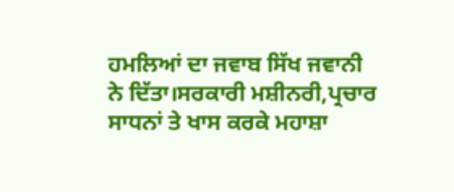ਹਮਲਿਆਂ ਦਾ ਜਵਾਬ ਸਿੱਖ ਜਵਾਨੀ ਨੇ ਦਿੱਤਾ।ਸਰਕਾਰੀ ਮਸ਼ੀਨਰੀ,ਪ੍ਰਚਾਰ ਸਾਧਨਾਂ ਤੇ ਖਾਸ ਕਰਕੇ ਮਹਾਸ਼ਾ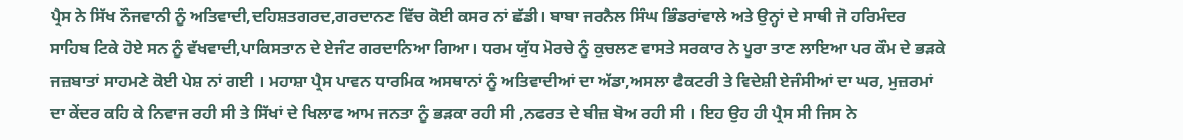ਪ੍ਰੈਸ ਨੇ ਸਿੱਖ ਨੌਜਵਾਨੀ ਨੂੰ ਅਤਿਵਾਦੀ,ਦਹਿਸ਼ਤਗਰਦ,ਗਰਦਾਨਣ ਵਿੱਚ ਕੋਈ ਕਸਰ ਨਾਂ ਛੱਡੀ। ਬਾਬਾ ਜਰਨੈਲ ਸਿੰਘ ਭਿੰਡਰਾਂਵਾਲੇ ਅਤੇ ਉਨ੍ਹਾਂ ਦੇ ਸਾਥੀ ਜੋ ਹਰਿਮੰਦਰ ਸਾਹਿਬ ਟਿਕੇ ਹੋਏ ਸਨ ਨੂੰ ਵੱਖਵਾਦੀ,ਪਾਕਿਸਤਾਨ ਦੇ ਏਜੰਟ ਗਰਦਾਨਿਆ ਗਿਆ। ਧਰਮ ਯੁੱਧ ਮੋਰਚੇ ਨੂੰ ਕੁਚਲਣ ਵਾਸਤੇ ਸਰਕਾਰ ਨੇ ਪੂਰਾ ਤਾਣ ਲਾਇਆ ਪਰ ਕੌਮ ਦੇ ਭੜਕੇ ਜਜ਼ਬਾਤਾਂ ਸਾਹਮਣੇ ਕੋਈ ਪੇਸ਼ ਨਾਂ ਗਈ । ਮਹਾਸ਼ਾ ਪ੍ਰੈਸ ਪਾਵਨ ਧਾਰਮਿਕ ਅਸਥਾਨਾਂ ਨੂੰ ਅਤਿਵਾਦੀਆਂ ਦਾ ਅੱਡਾ,ਅਸਲਾ ਫੈਕਟਰੀ ਤੇ ਵਿਦੇਸ਼ੀ ਏਜੰਸੀਆਂ ਦਾ ਘਰ, ਮੁਜ਼ਰਮਾਂ ਦਾ ਕੇਂਦਰ ਕਹਿ ਕੇ ਨਿਵਾਜ ਰਹੀ ਸੀ ਤੇ ਸਿੱਖਾਂ ਦੇ ਖਿਲਾਫ ਆਮ ਜਨਤਾ ਨੂੰ ਭੜਕਾ ਰਹੀ ਸੀ ,ਨਫਰਤ ਦੇ ਬੀਜ਼ ਬੋਅ ਰਹੀ ਸੀ । ਇਹ ਉਹ ਹੀ ਪ੍ਰੈਸ ਸੀ ਜਿਸ ਨੇ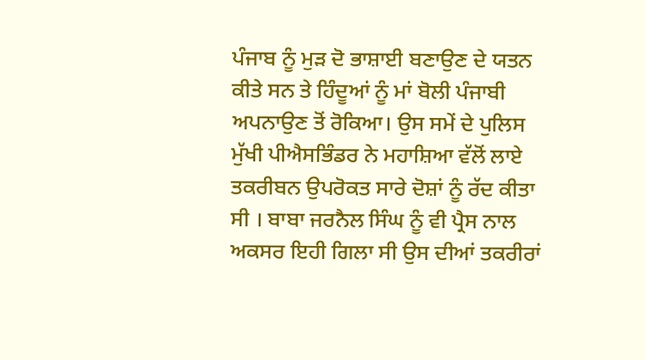ਪੰਜਾਬ ਨੂੰ ਮੁੜ ਦੋ ਭਾਸ਼ਾਈ ਬਣਾਉਣ ਦੇ ਯਤਨ ਕੀਤੇ ਸਨ ਤੇ ਹਿੰਦੂਆਂ ਨੂੰ ਮਾਂ ਬੋਲੀ ਪੰਜਾਬੀ ਅਪਨਾਉਣ ਤੋਂ ਰੋਕਿਆ। ਉਸ ਸਮੇਂ ਦੇ ਪੁਲਿਸ ਮੁੱਖੀ ਪੀਐਸਭਿੰਡਰ ਨੇ ਮਹਾਸ਼ਿਆ ਵੱਲੋਂ ਲਾਏ ਤਕਰੀਬਨ ਉਪਰੋਕਤ ਸਾਰੇ ਦੋਸ਼ਾਂ ਨੂੰ ਰੱਦ ਕੀਤਾ ਸੀ । ਬਾਬਾ ਜਰਨੈਲ ਸਿੰਘ ਨੂੰ ਵੀ ਪ੍ਰੈਸ ਨਾਲ ਅਕਸਰ ਇਹੀ ਗਿਲਾ ਸੀ ਉਸ ਦੀਆਂ ਤਕਰੀਰਾਂ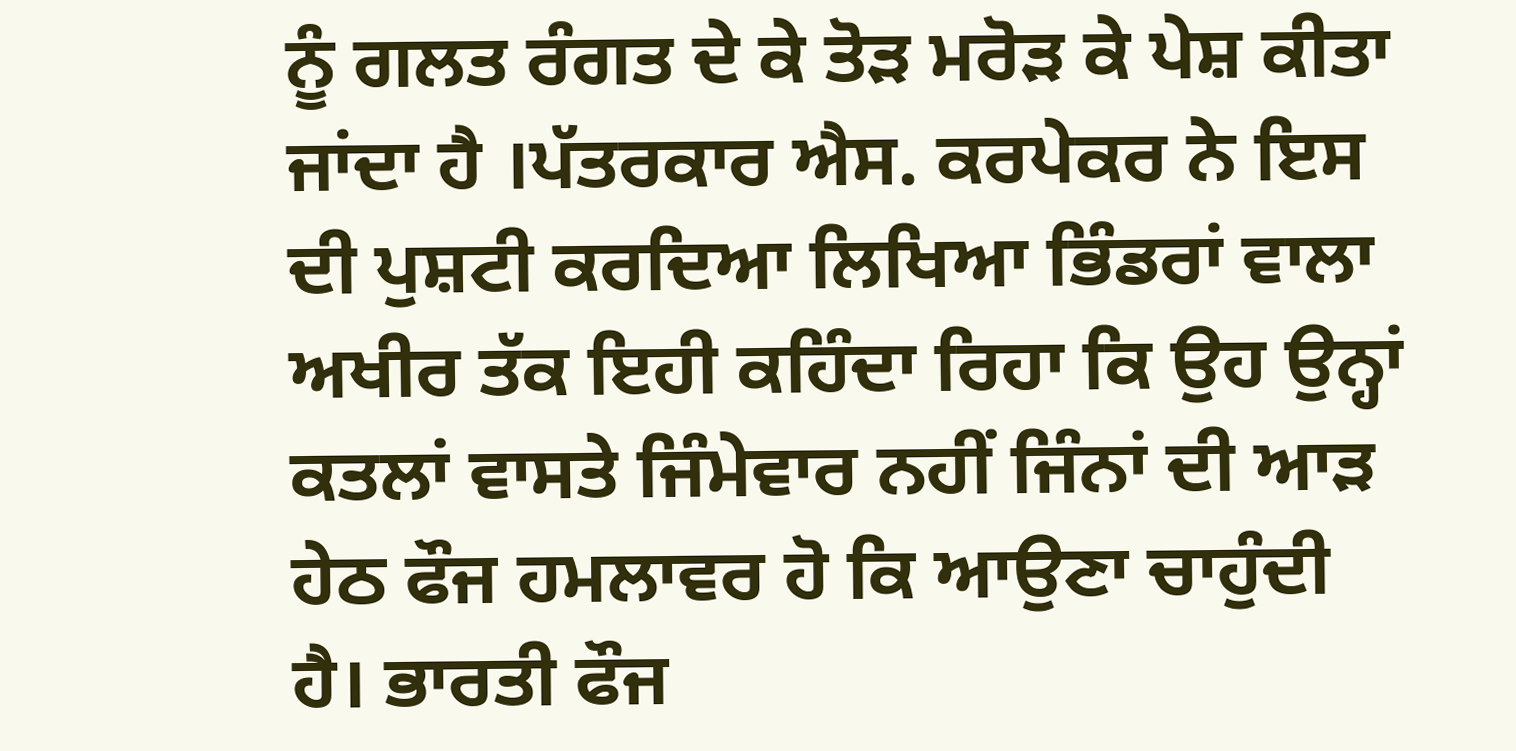ਨੂੰ ਗਲਤ ਰੰਗਤ ਦੇ ਕੇ ਤੋੜ ਮਰੋੜ ਕੇ ਪੇਸ਼ ਕੀਤਾ ਜਾਂਦਾ ਹੈ ।ਪੱਤਰਕਾਰ ਐਸ. ਕਰਪੇਕਰ ਨੇ ਇਸ ਦੀ ਪੁਸ਼ਟੀ ਕਰਦਿਆ ਲਿਖਿਆ ਭਿੰਡਰਾਂ ਵਾਲਾ ਅਖੀਰ ਤੱਕ ਇਹੀ ਕਹਿੰਦਾ ਰਿਹਾ ਕਿ ਉਹ ਉਨ੍ਹਾਂ ਕਤਲਾਂ ਵਾਸਤੇ ਜਿੰਮੇਵਾਰ ਨਹੀਂ ਜਿੰਨਾਂ ਦੀ ਆੜ ਹੇਠ ਫੌਜ ਹਮਲਾਵਰ ਹੋ ਕਿ ਆਉਣਾ ਚਾਹੁੰਦੀ ਹੈ। ਭਾਰਤੀ ਫੌਜ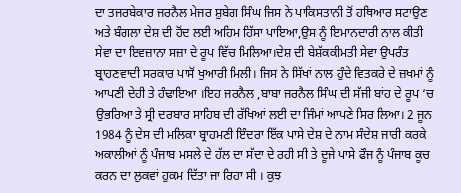ਦਾ ਤਜਰਬੇਕਾਰ ਜਰਨੈਲ ਮੇਜਰ ਸ਼ੁਬੇਗ ਸਿੰਘ ਜਿਸ ਨੇ ਪਾਕਿਸਤਾਨੀ ਤੋਂ ਹਥਿਆਰ ਸਟਾਉਣ ਅਤੇ ਬੰਗਲਾ ਦੇਸ਼ ਦੀ ਹੋਂਦ ਲਈ ਅਹਿਮ ਹਿੱਸਾ ਪਾਇਆ,ਉਸ ਨੂੰ ਇਮਾਨਦਾਰੀ ਨਾਲ ਕੀਤੀ ਸੇਵਾ ਦਾ ਇਵਜ਼ਾਨਾ ਸਜ਼ਾ ਦੇ ਰੂਪ ਵਿੱਚ ਮਿਲਿਆ।ਦੇਸ਼ ਦੀ ਬੇਸ਼ੱਕਕੀਮਤੀ ਸੇਵਾ ਉਪਰੰਤ ਬ੍ਰਾਹਣਵਾਦੀ ਸਰਕਾਰ ਪਾਸੋਂ ਖੁਆਰੀ ਮਿਲੀ। ਜਿਸ ਨੇ ਸਿੱਖਾਂ ਨਾਲ ਹੁੰਦੇ ਵਿਤਕਰੇ ਦੇ ਜ਼ਖਮਾਂ ਨੂੰ ਆਪਣੀ ਦੇਹੀ ਤੇ ਹੰਢਾਇਆ ।ਇਹ ਜਰਨੈਲ ,ਬਾਬਾ ਜਰਨੈਲ ਸਿੰਘ ਦੀ ਸੱਜੀ ਬਾਂਹ ਦੇ ਰੂਪ ‘ਚ ਉਭਰਿਆ ਤੇ ਸ੍ਰੀ ਦਰਬਾਰ ਸਾਹਿਬ ਦੀ ਰੱਖਿਆਂ ਲਈ ਦਾ ਜਿੰਮਾਂ ਆਪਣੇ ਸਿਰ ਲਿਆ। 2 ਜੂਨ 1984 ਨੂੰ ਦੇਸ ਦੀ ਮਲਿਕਾ ਬ੍ਰਾਹਮਣੀ ਇੰਦਰਾ ਇੱਕ ਪਾਸੇ ਦੇਸ਼ ਦੇ ਨਾਮ ਸੰਦੇਸ਼ ਜਾਰੀ ਕਰਕੇ ਅਕਾਲੀਆਂ ਨੂੰ ਪੰਜਾਬ ਮਸਲੇ ਦੇ ਹੱਲ ਦਾ ਸੱਦਾ ਦੇ ਰਹੀ ਸੀ ਤੇ ਦੂਜੇ ਪਾਸੇ ਫੌਜ ਨੂੰ ਪੰਜਾਬ ਕੂਚ ਕਰਨ ਦਾ ਲੁਕਵਾਂ ਹੁਕਮ ਦਿੱਤਾ ਜਾ ਰਿਹਾ ਸੀ । ਕੁਝ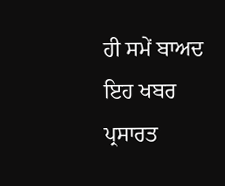ਹੀ ਸਮੇਂ ਬਾਅਦ ਇਹ ਖਬਰ ਪ੍ਰਸਾਰਤ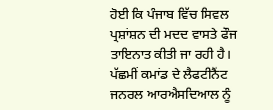ਹੋਈ ਕਿ ਪੰਜਾਬ ਵਿੱਚ ਸਿਵਲ ਪ੍ਰਸ਼ਾਂਸ਼ਨ ਦੀ ਮਦਦ ਵਾਸਤੇ ਫੌਜ ਤਾਇਨਾਤ ਕੀਤੀ ਜਾ ਰਹੀ ਹੈ। ਪੱਛਮੀਂ ਕਮਾਂਡ ਦੇ ਲੈਫਟੀਨੈਂਟ ਜਨਰਲ ਆਰਐਸਦਿਆਲ ਨੂੰ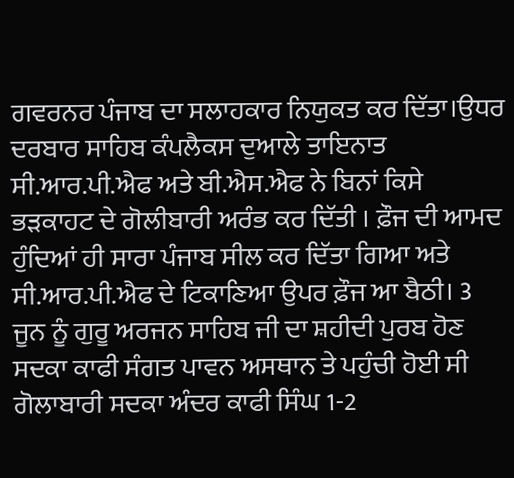ਗਵਰਨਰ ਪੰਜਾਬ ਦਾ ਸਲਾਹਕਾਰ ਨਿਯੁਕਤ ਕਰ ਦਿੱਤਾ।ਉਧਰ ਦਰਬਾਰ ਸਾਹਿਬ ਕੰਪਲੈਕਸ ਦੁਆਲੇ ਤਾਇਨਾਤ ਸੀ.ਆਰ.ਪੀ.ਐਫ ਅਤੇ ਬੀ.ਐਸ.ਐਫ ਨੇ ਬਿਨਾਂ ਕਿਸੇ ਭੜਕਾਹਟ ਦੇ ਗੋਲੀਬਾਰੀ ਅਰੰਭ ਕਰ ਦਿੱਤੀ । ਫ਼ੌਜ ਦੀ ਆਮਦ ਹੁੰਦਿਆਂ ਹੀ ਸਾਰਾ ਪੰਜਾਬ ਸੀਲ ਕਰ ਦਿੱਤਾ ਗਿਆ ਅਤੇ ਸੀ.ਆਰ.ਪੀ.ਐਫ ਦੇ ਟਿਕਾਣਿਆ ਉਪਰ ਫ਼ੌਜ ਆ ਬੈਠੀ। 3 ਜੂਨ ਨੂੰ ਗੁਰੂ ਅਰਜਨ ਸਾਹਿਬ ਜੀ ਦਾ ਸ਼ਹੀਦੀ ਪੁਰਬ ਹੋਣ ਸਦਕਾ ਕਾਫੀ ਸੰਗਤ ਪਾਵਨ ਅਸਥਾਨ ਤੇ ਪਹੁੰਚੀ ਹੋਈ ਸੀ ਗੋਲਾਬਾਰੀ ਸਦਕਾ ਅੰਦਰ ਕਾਫੀ ਸਿੰਘ 1-2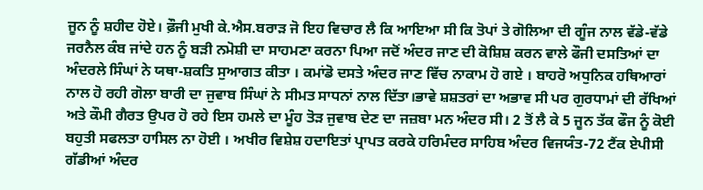ਜੂਨ ਨੂੰ ਸ਼ਹੀਦ ਹੋਏ। ਫ਼ੌਜੀ ਮੁਖੀ ਕੇ.ਐਸ.ਬਰਾੜ ਜੋ ਇਹ ਵਿਚਾਰ ਲੈ ਕਿ ਆਇਆ ਸੀ ਕਿ ਤੋਪਾਂ ਤੇ ਗੋਲਿਆ ਦੀ ਗੂੰਜ ਨਾਲ ਵੱਡੇ-ਵੱਡੇ ਜਰਨੈਲ ਕੰਬ ਜਾਂਦੇ ਹਨ ਨੂੰ ਬੜੀ ਨਮੋਸ਼ੀ ਦਾ ਸਾਹਮਣਾ ਕਰਨਾ ਪਿਆ ਜਦੋਂ ਅੰਦਰ ਜਾਣ ਦੀ ਕੋਸ਼ਿਸ਼ ਕਰਨ ਵਾਲੇ ਫੌਜੀ ਦਸਤਿਆਂ ਦਾ ਅੰਦਰਲੇ ਸਿੰਘਾਂ ਨੇ ਯਥਾ-ਸ਼ਕਤਿ ਸੁਆਗਤ ਕੀਤਾ । ਕਮਾਂਡੋ ਦਸਤੇ ਅੰਦਰ ਜਾਣ ਵਿੱਚ ਨਾਕਾਮ ਹੋ ਗਏ । ਬਾਹਰੋ ਅਧੁਨਿਕ ਹਥਿਆਰਾਂ ਨਾਲ ਹੋ ਰਹੀ ਗੋਲਾ ਬਾਰੀ ਦਾ ਜੁਵਾਬ ਸਿੰਘਾਂ ਨੇ ਸੀਮਤ ਸਾਧਨਾਂ ਨਾਲ ਦਿੱਤਾ।ਭਾਵੇ ਸ਼ਸ਼ਤਰਾਂ ਦਾ ਅਭਾਵ ਸੀ ਪਰ ਗੁਰਧਾਮਾਂ ਦੀ ਰੱਖਿਆਂ ਅਤੇ ਕੌਮੀ ਗੈਰਤ ਉਪਰ ਹੋ ਰਹੇ ਇਸ ਹਮਲੇ ਦਾ ਮੂੰਹ ਤੋੜ ਜੁਵਾਬ ਦੇਣ ਦਾ ਜਜ਼ਬਾ ਮਨ ਅੰਦਰ ਸੀ। 2 ਤੋਂ ਲੈ ਕੇ 5 ਜੂਨ ਤੱਕ ਫੌਜ ਨੂੰ ਕੋਈ ਬਹੁਤੀ ਸਫਲਤਾ ਹਾਸਿਲ ਨਾ ਹੋਈ । ਅਖੀਰ ਵਿਸ਼ੇਸ਼ ਹਦਾਇਤਾਂ ਪ੍ਰਾਪਤ ਕਰਕੇ ਹਰਿਮੰਦਰ ਸਾਹਿਬ ਅੰਦਰ ਵਿਜਯੰਤ-72 ਟੈਂਕ ਏਪੀਸੀ ਗੱਡੀਆਂ ਅੰਦਰ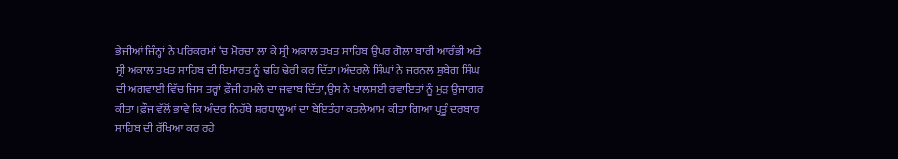ਭੇਜੀਆਂ ਜਿੰਨ੍ਹਾਂ ਨੇ ਪਰਿਕਰਮਾਂ ‘ਚ ਮੋਰਚਾ ਲਾ ਕੇ ਸ੍ਰੀ ਅਕਾਲ ਤਖਤ ਸਾਹਿਬ ਉਪਰ ਗੋਲਾ ਬਾਰੀ ਆਰੰਭੀ ਅਤੇ ਸ੍ਰੀ ਅਕਾਲ ਤਖਤ ਸਾਹਿਬ ਦੀ ਇਮਾਰਤ ਨੂੰ ਢਹਿ ਢੇਰੀ ਕਰ ਦਿੱਤਾ।ਅੰਦਰਲੇ ਸਿੰਘਾਂ ਨੇ ਜਰਨਲ ਸ਼ੁਬੇਗ ਸਿੰਘ ਦੀ ਅਗਵਾਈ ਵਿੱਚ ਜਿਸ ਤਰ੍ਹਾਂ ਫ਼ੌਜੀ ਹਮਲੇ ਦਾ ਜਵਾਬ ਦਿੱਤਾ,ਉਸ ਨੇ ਖਾਲਸਈ ਰਵਾਇਤਾਂ ਨੂੰ ਮੁੜ ਉਜਾਗਰ ਕੀਤਾ ।ਫ਼ੌਜ ਵੱਲੋਂ ਭਾਵੇ ਕਿ ਅੰਦਰ ਨਿਹੱਥੇ ਸ਼ਰਧਾਲੂਆਂ ਦਾ ਬੇਇਤੰਹਾ ਕਤਲੇਆਮ ਕੀਤਾ ਗਿਆ ਪ੍ਰਤੂੰ ਦਰਬਾਰ ਸਾਹਿਬ ਦੀ ਰੱਖਿਆ ਕਰ ਰਹੇ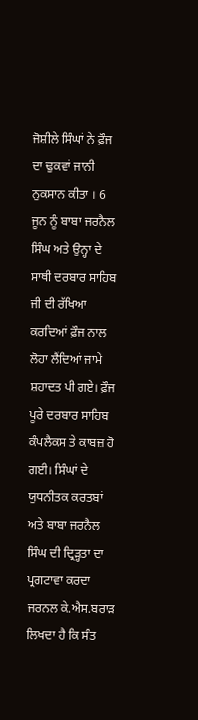ਜੋਸ਼ੀਲੇ ਸਿੰਘਾਂ ਨੇ ਫ਼ੌਜ ਦਾ ਢੁਕਵਾਂ ਜਾਨੀ ਨੁਕਸਾਨ ਕੀਤਾ । 6 ਜੂਨ ਨੂੰ ਬਾਬਾ ਜਰਨੈਲ ਸਿੰਘ ਅਤੇ ਉਨ੍ਹਾ ਦੇ ਸਾਥੀ ਦਰਬਾਰ ਸਾਹਿਬ ਜੀ ਦੀ ਰੱਖਿਆ ਕਰਦਿਆਂ ਫ਼ੌਜ ਨਾਲ ਲੋਹਾ ਲੈਂਦਿਆਂ ਜਾਮੇ ਸ਼ਹਾਦਤ ਪੀ ਗਏ। ਫ਼ੌਜ ਪੂਰੇ ਦਰਬਾਰ ਸਾਹਿਬ ਕੰਪਲੈਕਸ ਤੇ ਕਾਬਜ਼ ਹੋ ਗਈ। ਸਿੰਘਾਂ ਦੇ ਯੁਧਨੀਤਕ ਕਰਤਬਾਂ ਅਤੇ ਬਾਬਾ ਜਰਨੈਲ ਸਿੰਘ ਦੀ ਦ੍ਰਿੜ੍ਹਤਾ ਦਾ ਪ੍ਰਗਟਾਵਾ ਕਰਦਾ ਜਰਨਲ ਕੇ.ਐਸ.ਬਰਾੜ ਲਿਖਦਾ ਹੈ ਕਿ ਸੰਤ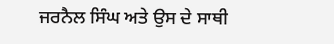ਜਰਨੈਲ ਸਿੰਘ ਅਤੇ ਉਸ ਦੇ ਸਾਥੀ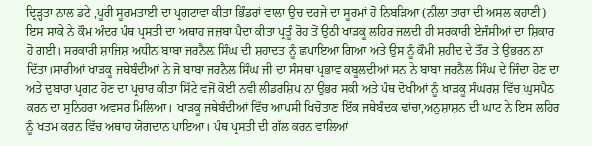ਦ੍ਰਿੜ੍ਹਤਾ ਨਾਲ ਡਟੇ ,ਪੂਰੀ ਸੂਰਮਤਾਈ ਦਾ ਪ੍ਰਗਟਾਵਾ ਕੀਤਾ ਭਿੰਡਰਾਂ ਵਾਲਾ ਉਚ ਦਰਜੇ ਦਾ ਸੂਰਮਾਂ ਹੋ ਨਿਬੜਿਆ (ਨੀਲਾ ਤਾਰਾ ਦੀ ਅਸਲ ਕਹਾਣੀ) ਇਸ ਸਾਕੇ ਨੇ ਕੌਮ ਅੰਦਰ ਪੰਥ ਪ੍ਰਸਤੀ ਦਾ ਅਥਾਹ ਜਜ਼ਬਾ ਪੈਦਾ ਕੀਤਾ ਪ੍ਰਤੂੰ ਰੋਹ ਤੋਂ ਉਠੀ ਖਾੜਕੂ ਲਹਿਰ ਜਲਦੀ ਹੀ ਸਰਕਾਰੀ ਏਜੰਸੀਆਂ ਦਾ ਸ਼ਿਕਾਰ ਹੋ ਗਈ। ਸਰਕਾਰੀ ਸ਼ਾਜਿਸ਼ ਅਧੀਨ ਬਾਬਾ ਜਰਨੈਲ਼ ਸਿੰਘ ਦੀ ਸ਼ਹਾਦਤ ਨੂੰ ਛਪਾਇਆ ਗਿਆ ਅਤੇ ਉਸ ਨੂੰ ਕੌਮੀ ਸ਼ਹੀਦ ਦੇ ਤੌਰ ਤੇ ਉਭਰਨ ਨਾ ਦਿੱਤਾ।ਸਾਰੀਆਂ ਖਾੜਕੂ ਜਥੇਬੰਦੀਆਂ ਨੇ ਜੋ ਬਾਬਾ ਜਰਨੈਲ ਸਿੰਘ ਜੀ ਦਾ ਸੰਸਥਾ ਪ੍ਰਭਾਵ ਕਬੂਲਦੀਆਂ ਸਨ ਨੇ ਬਾਬਾ ਜਰਨੈਲ ਸਿੰਘ ਦੇ ਜਿੰਦਾ ਹੋਣ ਦਾ ਅਤੇ ਦੁਬਾਰਾ ਪ੍ਰਗਟ ਹੋਣ ਦਾ ਪ੍ਰਚਾਰ ਕੀਤਾ ਸਿੱਟੇ ਵਜੋਂ ਕੋਈ ਨਵੀ ਲੀਡਰਸ਼ਿਪ ਨਾ ਉਭਰ ਸਕੀ ਅਤੇ ਪੰਥ ਦੋਖੀਆਂ ਨੂੰ ਖਾੜਕੂ ਸੰਘਰਸ਼ ਵਿੱਚ ਘੁਸਪੈਠ ਕਰਨ ਦਾ ਸੁਨਿਹਰਾ ਅਵਸਰ ਮਿਲਿਆ। ਖਾੜਕੂ ਜਥੇਬੰਦੀਆਂ ਵਿੱਚ ਆਪਸੀ ਖਿਚੋਤਾਣ ਇੱਕ ਜਥੇਬੰਦਕ ਢਾਂਚਾ,ਅਨੁਸ਼ਾਸ਼ਨ ਦੀ ਘਾਟ ਨੇ ਇਸ ਲਹਿਰ ਨੂੰ ਖਤਮ ਕਰਨ ਵਿੱਚ ਅਥਾਹ ਯੋਗਦਾਨ ਪਾਇਆ। ਪੰਥ ਪ੍ਰਸਤੀ ਦੀ ਗੱਲ ਕਰਨ ਵਾਲਿਆਂ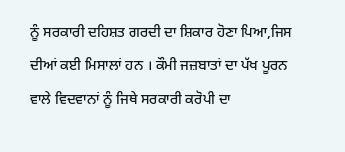ਨੂੰ ਸਰਕਾਰੀ ਦਹਿਸ਼ਤ ਗਰਦੀ ਦਾ ਸ਼ਿਕਾਰ ਹੋਣਾ ਪਿਆ,ਜਿਸ ਦੀਆਂ ਕਈ ਮਿਸਾਲਾਂ ਹਨ । ਕੌਮੀ ਜਜ਼ਬਾਤਾਂ ਦਾ ਪੱਖ ਪੂਰਨ ਵਾਲੇ ਵਿਦਵਾਨਾਂ ਨੂੰ ਜਿਥੇ ਸਰਕਾਰੀ ਕਰੋਪੀ ਦਾ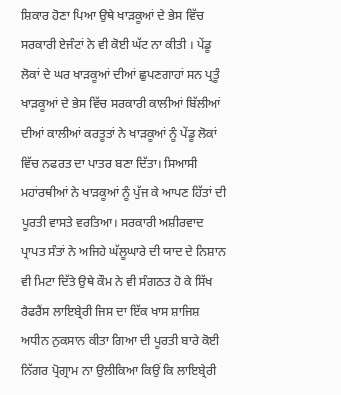ਸ਼ਿਕਾਰ ਹੋਣਾ ਪਿਆ ਉਥੇ ਖਾੜਕੂਆਂ ਦੇ ਭੇਸ ਵਿੱਚ ਸਰਕਾਰੀ ਏਜੰਟਾਂ ਨੇ ਵੀ ਕੋਈ ਘੱਟ ਨਾ ਕੀਤੀ । ਪੇਂਡੂ ਲੋਕਾਂ ਦੇ ਘਰ ਖਾੜਕੂਆਂ ਦੀਆਂ ਛੁਪਣਗਾਹਾਂ ਸਨ ਪ੍ਰਤੂੰ ਖਾੜਕੂਆਂ ਦੇ ਭੇਸ ਵਿੱਚ ਸਰਕਾਰੀ ਕਾਲੀਆਂ ਬਿੱਲੀਆਂ ਦੀਆਂ ਕਾਲੀਆਂ ਕਰਤੂਤਾਂ ਨੇ ਖਾੜਕੂਆਂ ਨੂੰ ਪੇਂਡੂ ਲੋਕਾਂ ਵਿੱਚ ਨਫਰਤ ਦਾ ਪਾਤਰ ਬਣਾ ਦਿੱਤਾ। ਸਿਆਸੀ ਮਹਾਂਰਥੀਆਂ ਨੇ ਖਾੜਕੂਆਂ ਨੂੰ ਪੁੱਜ ਕੇ ਆਪਣ ਹਿੱਤਾਂ ਦੀ ਪੂਰਤੀ ਵਾਸਤੇ ਵਰਤਿਆ। ਸਰਕਾਰੀ ਅਸ਼ੀਰਵਾਦ ਪ੍ਰਾਪਤ ਸੰਤਾਂ ਨੇ ਅਜਿਹੇ ਘੱਲੂਘਾਰੇ ਦੀ ਯਾਦ ਦੇ ਨਿਸ਼ਾਨ ਵੀ ਮਿਟਾ ਦਿੱਤੇ ਉਥੇ ਕੌਮ ਨੇ ਵੀ ਸੰਗਠਤ ਹੋ ਕੇ ਸਿੱਖ ਰੈਫਰੈਂਸ ਲਾਇਬ੍ਰੇਰੀ ਜਿਸ ਦਾ ਇੱਕ ਖਾਸ ਸ਼ਾਜਿਸ਼ ਅਧੀਨ ਨੁਕਸਾਨ ਕੀਤਾ ਗਿਆ ਦੀ ਪੂਰਤੀ ਬਾਰੇ ਕੋਈ ਨਿੱਗਰ ਪ੍ਰੋਗ੍ਰਾਮ ਨਾ ਉਲੀਕਿਆ ਕਿਉਂ ਕਿ ਲਾਇਬ੍ਰੇਰੀ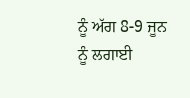ਨੂੰ ਅੱਗ 8-9 ਜੂਨ ਨੂੰ ਲਗਾਈ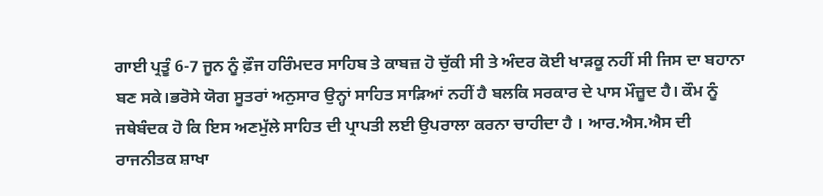ਗਾਈ ਪ੍ਰਤੂੰ 6-7 ਜੂਨ ਨੂੰ ਫ਼ੌਜ ਹਰਿੰਮਦਰ ਸਾਹਿਬ ਤੇ ਕਾਬਜ਼ ਹੋ ਚੁੱਕੀ ਸੀ ਤੇ ਅੰਦਰ ਕੋਈ ਖਾੜਕੂ ਨਹੀਂ ਸੀ ਜਿਸ ਦਾ ਬਹਾਨਾ ਬਣ ਸਕੇ।ਭਰੋਸੇ ਯੋਗ ਸੂਤਰਾਂ ਅਨੁਸਾਰ ਉਨ੍ਹਾਂ ਸਾਹਿਤ ਸਾੜਿਆਂ ਨਹੀਂ ਹੈ ਬਲਕਿ ਸਰਕਾਰ ਦੇ ਪਾਸ ਮੌਜ਼ੂਦ ਹੈ। ਕੌਮ ਨੂੰ ਜਥੇਬੰਦਕ ਹੋ ਕਿ ਇਸ ਅਣਮੁੱਲੇ ਸਾਹਿਤ ਦੀ ਪ੍ਰਾਪਤੀ ਲਈ ਉਪਰਾਲਾ ਕਰਨਾ ਚਾਹੀਦਾ ਹੈ । ਆਰ.ਐਸ.ਐਸ ਦੀ ਰਾਜਨੀਤਕ ਸ਼ਾਖਾ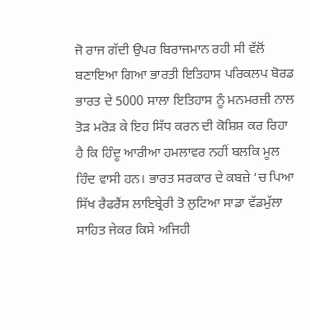ਜੋ ਰਾਜ ਗੱਦੀ ਉਪਰ ਬਿਰਾਜਮਾਨ ਰਹੀ ਸੀ ਵੱਲੋਂ ਬਣਾਇਆ ਗਿਆ ਭਾਰਤੀ ਇਤਿਹਾਸ ਪਰਿਕਲਪ ਬੋਰਡ ਭਾਰਤ ਦੇ 5000 ਸਾਲਾ ਇਤਿਹਾਸ ਨੂੰ ਮਨਮਰਜ਼ੀ ਨਾਲ ਤੋੜ ਮਰੋੜ ਕੇ ਇਹ ਸਿੱਧ ਕਰਨ ਦੀ ਕੋਸ਼ਿਸ਼ ਕਰ ਰਿਹਾ ਹੈ ਕਿ ਹਿੰਦੂ ਆਰੀਆ ਹਮਲਾਵਰ ਨਹੀਂ ਬਲਕਿ ਮੂਲ ਹਿੰਦ ਵਾਸੀ ਹਨ। ਭਾਰਤ ਸਰਕਾਰ ਦੇ ਕਬਜ਼ੇ ‘ਚ ਪਿਆ ਸਿੱਖ ਰੈਫਰੈਂਸ ਲਾਇਬ੍ਰੇਰੀ ਤੋ ਲੁਟਿਆ ਸਾਡਾ ਵੱਡਮੁੱਲਾ ਸਾਹਿਤ ਜੇਕਰ ਕਿਸੇ ਅਜਿਹੀ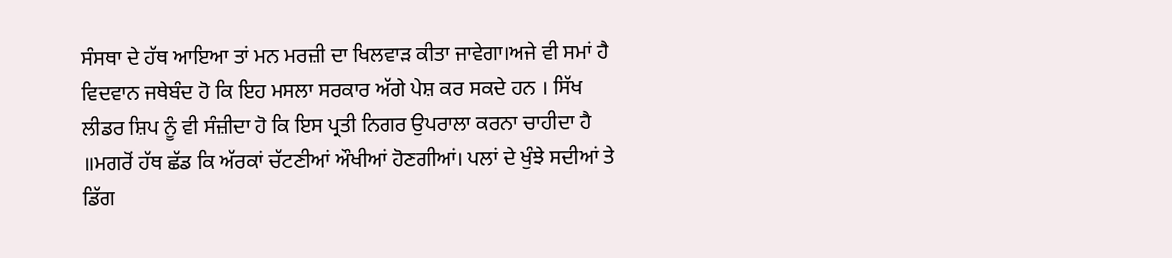ਸੰਸਥਾ ਦੇ ਹੱਥ ਆਇਆ ਤਾਂ ਮਨ ਮਰਜ਼ੀ ਦਾ ਖਿਲਵਾੜ ਕੀਤਾ ਜਾਵੇਗਾ।ਅਜੇ ਵੀ ਸਮਾਂ ਹੈ ਵਿਦਵਾਨ ਜਥੇਬੰਦ ਹੋ ਕਿ ਇਹ ਮਸਲਾ ਸਰਕਾਰ ਅੱਗੇ ਪੇਸ਼ ਕਰ ਸਕਦੇ ਹਨ । ਸਿੱਖ ਲੀਡਰ ਸ਼ਿਪ ਨੂੰ ਵੀ ਸੰਜ਼ੀਦਾ ਹੋ ਕਿ ਇਸ ਪ੍ਰਤੀ ਨਿਗਰ ਉਪਰਾਲਾ ਕਰਨਾ ਚਾਹੀਦਾ ਹੈ ॥ਮਗਰੋਂ ਹੱਥ ਛੱਡ ਕਿ ਅੱਰਕਾਂ ਚੱਟਣੀਆਂ ਔਖੀਆਂ ਹੋਣਗੀਆਂ। ਪਲਾਂ ਦੇ ਖੁੰਝੇ ਸਦੀਆਂ ਤੇ ਡਿੱਗ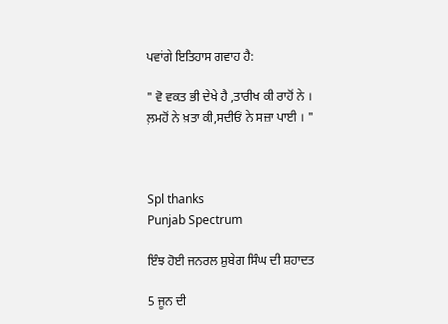ਪਵਾਂਗੇ ਇਤਿਹਾਸ ਗਵਾਹ ਹੈ:

" ਵੋ ਵਕਤ ਭੀ ਦੇਖੇ ਹੈ ,ਤਾਰੀਖ ਕੀ ਰਾਹੋਂ ਨੇ ।
ਲ਼ਮਹੋਂ ਨੇ ਖ਼ਤਾ ਕੀ,ਸਦੀਓਂ ਨੇ ਸਜ਼ਾ ਪਾਈ । "



Spl thanks
Punjab Spectrum

ਇੰਝ ਹੋਈ ਜਨਰਲ ਸ਼ੁਬੇਗ ਸਿੰਘ ਦੀ ਸ਼ਹਾਦਤ

5 ਜੂਨ ਦੀ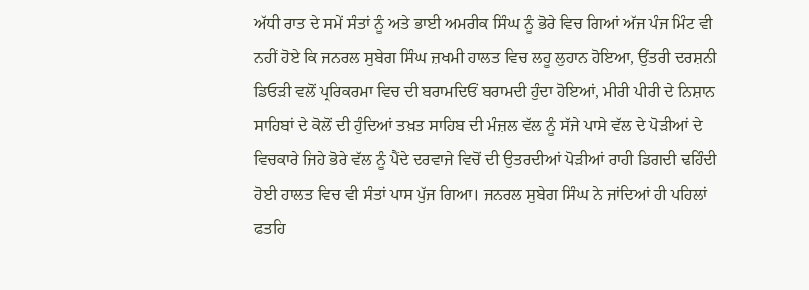ਅੱਧੀ ਰਾਤ ਦੇ ਸਮੇਂ ਸੰਤਾਂ ਨੂੰ ਅਤੇ ਭਾਈ ਅਮਰੀਕ ਸਿੰਘ ਨੂੰ ਭੋਰੇ ਵਿਚ ਗਿਆਂ ਅੱਜ ਪੰਜ ਮਿੰਟ ਵੀ ਨਹੀਂ ਹੋਏ ਕਿ ਜਨਰਲ ਸੁਬੇਗ ਸਿੰਘ ਜ਼ਖਮੀ ਹਾਲਤ ਵਿਚ ਲਹੂ ਲੁਹਾਨ ਹੋਇਆ, ਉਂਤਰੀ ਦਰਸ਼ਨੀ ਡਿਓੜੀ ਵਲੋਂ ਪ੍ਰਰਿਕਰਮਾ ਵਿਚ ਦੀ ਬਰਾਮਦਿਓਂ ਬਰਾਮਦੀ ਹੁੰਦਾ ਹੋਇਆਂ, ਮੀਰੀ ਪੀਰੀ ਦੇ ਨਿਸ਼ਾਨ ਸਾਹਿਬਾਂ ਦੇ ਕੋਲੋਂ ਦੀ ਹੁੰਦਿਆਂ ਤਖ਼ਤ ਸਾਹਿਬ ਦੀ ਮੰਜ਼ਲ ਵੱਲ ਨੂੰ ਸੱਜੇ ਪਾਸੇ ਵੱਲ ਦੇ ਪੋੜੀਆਂ ਦੇ ਵਿਚਕਾਰੇ ਜਿਹੇ ਭੋਰੇ ਵੱਲ ਨੂੰ ਪੈਂਦੇ ਦਰਵਾਜੇ ਵਿਚੋਂ ਦੀ ਉਤਰਦੀਆਂ ਪੋੜੀਆਂ ਰਾਹੀ ਡਿਗਦੀ ਢਹਿੰਦੀ ਹੋਈ ਹਾਲਤ ਵਿਚ ਵੀ ਸੰਤਾਂ ਪਾਸ ਪੁੱਜ ਗਿਆ। ਜਨਰਲ ਸੁਬੇਗ ਸਿੰਘ ਨੇ ਜਾਂਦਿਆਂ ਹੀ ਪਹਿਲਾਂ ਫਤਹਿ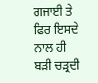ਗਜਾਈ ਤੇ ਫਿਰ ਇਸਦੇ ਨਾਲ ਹੀ ਬੜੀ ਚੜ੍ਰਦੀ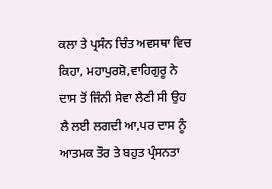ਕਲਾ ਤੇ ਪ੍ਰਸੰਨ ਚਿੰਤ ਅਵਸਥਾ ਵਿਚ ਕਿਹਾ, ਮਹਾਪੁਰਸ਼ੋ,ਵਾਹਿਗੁਰੂ ਨੇ ਦਾਸ ਤੋਂ ਜਿੰਨੀ ਸੇਵਾ ਲੈਣੀ ਸੀ ਉਹ ਲੈ ਲਈ ਲਗਦੀ ਆ,ਪਰ ਦਾਸ ਨੂੰ ਆਤਮਕ ਤੌਰ ਤੇ ਬਹੁਤ ਪ੍ਰੰਸਨਤਾ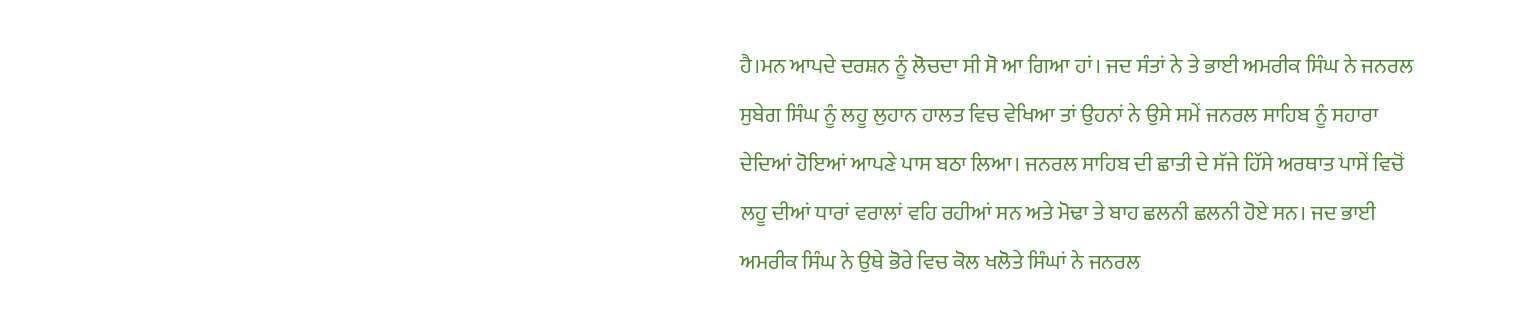ਹੈ।ਮਨ ਆਪਦੇ ਦਰਸ਼ਨ ਨੂੰ ਲੋਚਦਾ ਸੀ ਸੋ ਆ ਗਿਆ ਹਾਂ। ਜਦ ਸੰਤਾਂ ਨੇ ਤੇ ਭਾਈ ਅਮਰੀਕ ਸਿੰਘ ਨੇ ਜਨਰਲ ਸੁਬੇਗ ਸਿੰਘ ਨੂੰ ਲਹੂ ਲੁਹਾਨ ਹਾਲਤ ਵਿਚ ਵੇਖਿਆ ਤਾਂ ਉਹਨਾਂ ਨੇ ਉਸੇ ਸਮੇਂ ਜਨਰਲ ਸਾਹਿਬ ਨੂੰ ਸਹਾਰਾ ਦੇਦਿਆਂ ਹੋਇਆਂ ਆਪਣੇ ਪਾਸ ਬਠਾ ਲਿਆ। ਜਨਰਲ ਸਾਹਿਬ ਦੀ ਛਾਤੀ ਦੇ ਸੱਜੇ ਹਿੱਸੇ ਅਰਥਾਤ ਪਾਸੇਂ ਵਿਚੋਂ ਲਹੂ ਦੀਆਂ ਧਾਰਾਂ ਵਰਾਲਾਂ ਵਹਿ ਰਹੀਆਂ ਸਨ ਅਤੇ ਮੋਢਾ ਤੇ ਬਾਹ ਛਲਨੀ ਛਲਨੀ ਹੋਏ ਸਨ। ਜਦ ਭਾਈ ਅਮਰੀਕ ਸਿੰਘ ਨੇ ਉਥੇ ਭੋਰੇ ਵਿਚ ਕੋਲ ਖਲੋਤੇ ਸਿੰਘਾਂ ਨੇ ਜਨਰਲ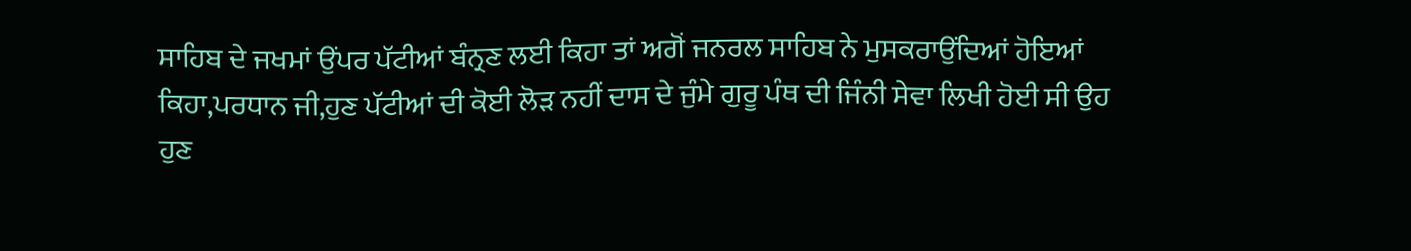ਸਾਹਿਬ ਦੇ ਜਖਮਾਂ ਉਂਪਰ ਪੱਟੀਆਂ ਬੰਨ੍ਰਣ ਲਈ ਕਿਹਾ ਤਾਂ ਅਗੋਂ ਜਨਰਲ ਸਾਹਿਬ ਨੇ ਮੁਸਕਰਾਉਂਦਿਆਂ ਹੋਇਆਂ ਕਿਹਾ,ਪਰਧਾਨ ਜੀ,ਹੁਣ ਪੱਟੀਆਂ ਦੀ ਕੋਈ ਲੋੜ ਨਹੀਂ ਦਾਸ ਦੇ ਜੁੰਮੇ ਗੁਰੂ ਪੰਥ ਦੀ ਜਿੰਨੀ ਸੇਵਾ ਲਿਖੀ ਹੋਈ ਸੀ ਉਹ ਹੁਣ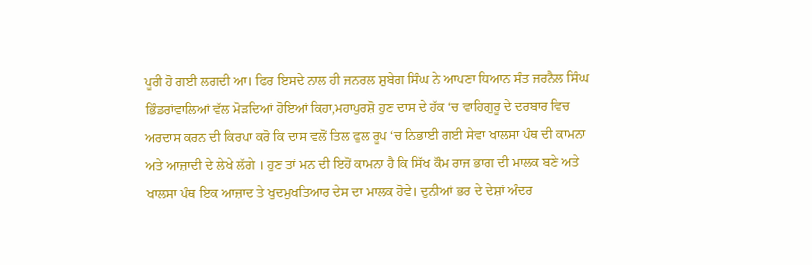ਪੂਰੀ ਹੋ ਗਈ ਲਗਦੀ ਆ। ਫਿਰ ਇਸਦੇ ਨਾਲ ਹੀ ਜਨਰਲ ਸ਼ੁਬੇਗ ਸਿੰਘ ਨੇ ਆਪਣਾ ਧਿਆਨ ਸੰਤ ਜਰਨੈਲ ਸਿੰਘ ਭਿੰਡਰਾਂਵਾਲਿਆਂ ਵੱਲ ਮੋੜਦਿਆਂ ਹੋਇਆਂ ਕਿਹਾ,ਮਹਾਪੁਰਸ਼ੋ ਹੁਣ ਦਾਸ ਦੇ ਹੱਕ ‘ਚ ਵਾਹਿਗੁਰੂ ਦੇ ਦਰਬਾਰ ਵਿਚ ਅਰਦਾਸ ਕਰਨ ਦੀ ਕਿਰਪਾ ਕਰੋ ਕਿ ਦਾਸ ਵਲੋਂ ਤਿਲ ਫੁਲ ਰੂਪ ‘ਚ ਨਿਭਾਈ ਗਈ ਸੇਵਾ ਖਾਲਸਾ ਪੰਥ ਦੀ ਕਾਮਨਾ ਅਤੇ ਆਜ਼ਾਦੀ ਦੇ ਲੇਖੇ ਲੱਗੇ । ਹੁਣ ਤਾਂ ਮਨ ਦੀ ਇਹੋਂ ਕਾਮਨਾ ਹੈ ਕਿ ਸਿੱਖ ਕੌਮ ਰਾਜ ਭਾਗ ਦੀ ਮਾਲਕ ਬਣੇ ਅਤੇ ਖਾਲਸਾ ਪੰਥ ਇਕ ਆਜ਼ਾਦ ਤੇ ਖੁਦਮੁਖਤਿਆਰ ਦੇਸ ਦਾ ਮਾਲਕ ਹੋਵੇ। ਦੁਨੀਆਂ ਭਰ ਦੇ ਦੇਸ਼ਾਂ ਅੰਦਰ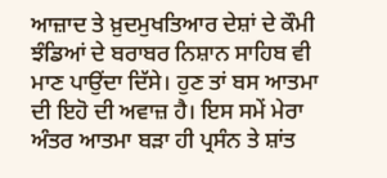ਆਜ਼ਾਦ ਤੇ ਖ਼ੁਦਮੁਖਤਿਆਰ ਦੇਸ਼ਾਂ ਦੇ ਕੌਮੀ ਝੰਡਿਆਂ ਦੇ ਬਰਾਬਰ ਨਿਸ਼ਾਨ ਸਾਹਿਬ ਵੀ ਮਾਣ ਪਾਉਂਦਾ ਦਿੱਸੇ। ਹੁਣ ਤਾਂ ਬਸ ਆਤਮਾ ਦੀ ਇਹੋ ਦੀ ਅਵਾਜ਼ ਹੈ। ਇਸ ਸਮੇਂ ਮੇਰਾ ਅੰਤਰ ਆਤਮਾ ਬੜਾ ਹੀ ਪ੍ਰਸੰਨ ਤੇ ਸ਼ਾਂਤ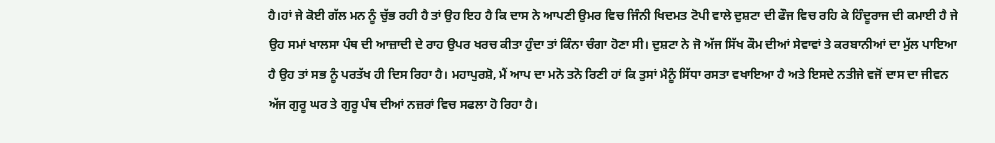ਹੈ।ਹਾਂ ਜੇ ਕੋਈ ਗੱਲ ਮਨ ਨੂੰ ਚੁੱਭ ਰਹੀ ਹੈ ਤਾਂ ਉਹ ਇਹ ਹੈ ਕਿ ਦਾਸ ਨੇ ਆਪਣੀ ਉਮਰ ਵਿਚ ਜਿੰਨੀ ਖਿਦਮਤ ਟੋਪੀ ਵਾਲੇ ਦੁਸ਼ਟਾ ਦੀ ਫੌਜ ਵਿਚ ਰਹਿ ਕੇ ਹਿੰਦੂਰਾਜ ਦੀ ਕਮਾਈ ਹੈ ਜੇ ਉਹ ਸਮਾਂ ਖਾਲਸਾ ਪੰਥ ਦੀ ਆਜ਼ਾਦੀ ਦੇ ਰਾਹ ਉਪਰ ਖਰਚ ਕੀਤਾ ਹੁੰਦਾ ਤਾਂ ਕਿੰਨਾ ਚੰਗਾ ਹੋਣਾ ਸੀ। ਦੁਸ਼ਟਾ ਨੇ ਜੋ ਅੱਜ ਸਿੱਖ ਕੌਮ ਦੀਆਂ ਸੇਵਾਵਾਂ ਤੇ ਕਰਬਾਨੀਆਂ ਦਾ ਮੁੱਲ ਪਾਇਆ ਹੈ ਉਹ ਤਾਂ ਸਭ ਨੂੰ ਪਰਤੱਖ ਹੀ ਦਿਸ ਰਿਹਾ ਹੈ। ਮਹਾਪੁਰਸ਼ੋ, ਮੈਂ ਆਪ ਦਾ ਮਨੋ ਤਨੋ ਰਿਣੀ ਹਾਂ ਕਿ ਤੁਸਾਂ ਮੈਨੂੰ ਸਿੱਧਾ ਰਸਤਾ ਵਖਾਇਆ ਹੈ ਅਤੇ ਇਸਦੇ ਨਤੀਜੇ ਵਜੋਂ ਦਾਸ ਦਾ ਜੀਵਨ ਅੱਜ ਗੁਰੂ ਘਰ ਤੇ ਗੁਰੂ ਪੰਥ ਦੀਆਂ ਨਜ਼ਰਾਂ ਵਿਚ ਸਫਲਾ ਹੋ ਰਿਹਾ ਹੈ।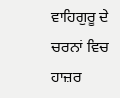ਵਾਹਿਗੁਰੂ ਦੇ ਚਰਨਾਂ ਵਿਚ ਹਾਜ਼ਰ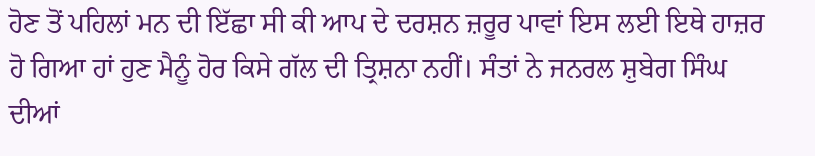ਹੋਣ ਤੋਂ ਪਹਿਲਾਂ ਮਨ ਦੀ ਇੱਛਾ ਸੀ ਕੀ ਆਪ ਦੇ ਦਰਸ਼ਨ ਜ਼ਰੂਰ ਪਾਵਾਂ ਇਸ ਲਈ ਇਥੇ ਹਾਜ਼ਰ ਹੋ ਗਿਆ ਹਾਂ ਹੁਣ ਮੈਨੂੰ ਹੋਰ ਕਿਸੇ ਗੱਲ ਦੀ ਤ੍ਰਿਸ਼ਨਾ ਨਹੀਂ। ਸੰਤਾਂ ਨੇ ਜਨਰਲ ਸ਼ੁਬੇਗ ਸਿੰਘ ਦੀਆਂ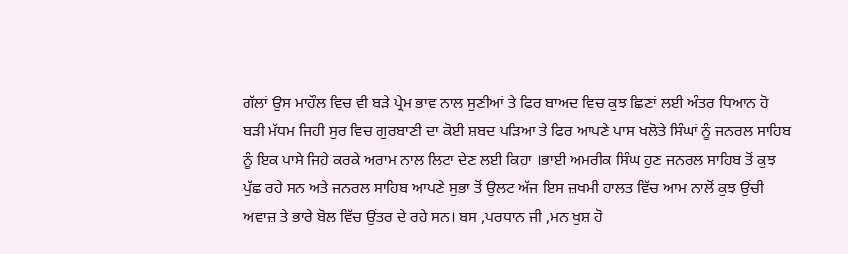ਗੱਲਾਂ ਉਸ ਮਾਹੌਲ ਵਿਚ ਵੀ ਬੜੇ ਪ੍ਰੇਮ ਭਾਵ ਨਾਲ ਸੁਣੀਆਂ ਤੇ ਫਿਰ ਬਾਅਦ ਵਿਚ ਕੁਝ ਛਿਣਾਂ ਲਈ ਅੰਤਰ ਧਿਆਨ ਹੋ ਬੜੀ ਮੱਧਮ ਜਿਹੀ ਸੁਰ ਵਿਚ ਗੁਰਬਾਣੀ ਦਾ ਕੋਈ ਸ਼ਬਦ ਪੜਿਆ ਤੇ ਫਿਰ ਆਪਣੇ ਪਾਸ ਖਲੋਤੇ ਸਿੰਘਾਂ ਨੂੰ ਜਨਰਲ ਸਾਹਿਬ ਨੂੰ ਇਕ ਪਾਸੇ ਜਿਹੇ ਕਰਕੇ ਅਰਾਮ ਨਾਲ ਲਿਟਾ ਦੇਣ ਲਈ ਕਿਹਾ ।ਭਾਈ ਅਮਰੀਕ ਸਿੰਘ ਹੁਣ ਜਨਰਲ ਸਾਹਿਬ ਤੋਂ ਕੁਝ ਪੁੱਛ ਰਹੇ ਸਨ ਅਤੇ ਜਨਰਲ ਸਾਹਿਬ ਆਪਣੇ ਸੁਭਾ ਤੋਂ ਉਲਟ ਅੱਜ ਇਸ ਜ਼ਖਮੀ ਹਾਲਤ ਵਿੱਚ ਆਮ ਨਾਲੋਂ ਕੁਝ ਉਂਚੀ ਅਵਾਜ਼ ਤੇ ਭਾਰੇ ਬੋਲ ਵਿੱਚ ਉਂਤਰ ਦੇ ਰਹੇ ਸਨ। ਬਸ ,ਪਰਧਾਨ ਜੀ ,ਮਨ ਖੁਸ਼ ਹੋ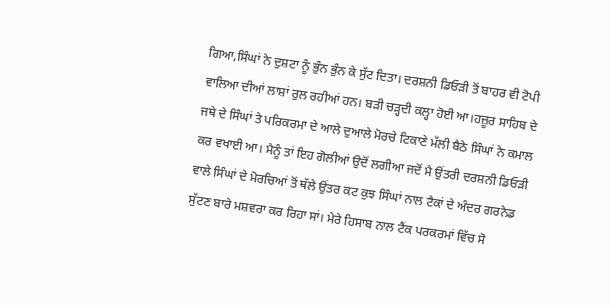ਗਿਆ,ਸਿੰਘਾਂ ਨੇ ਦੁਸ਼ਟਾ ਨੂੰ ਭੁੰਨ ਭੁੰਨ ਕੇ ਸੁੱਟ ਦਿਤਾ। ਦਰਸ਼ਨੀ ਡਿਓੜੀ ਤੋਂ ਬਾਹਰ ਵੀ ਟੋਪੀ ਵਾਲਿਆ ਦੀਆਂ ਲਾਸ਼ਾਂ ਰੁਲ ਰਹੀਆਂ ਹਨ। ਬੜੀ ਚੜ੍ਹਦੀ ਕਲ੍ਹਾ ਹੋਈ ਆ।ਹਜ਼ੂਰ ਸਾਹਿਬ ਦੇ ਜਥੇ ਦੇ ਸਿੰਘਾਂ ਤੇ ਪਰਿਕਰਮਾ ਦੇ ਆਲੇ ਦੁਆਲੇ ਮੋਰਚੇ ਟਿਕਾਣੇ ਮੱਲੀ ਬੈਠੇ ਸਿੰਘਾਂ ਨੇ ਕਮਾਲ ਕਰ ਵਖਾਈ ਆ। ਮੈਨੂੰ ਤਾਂ ਇਹ ਗੋਲੀਆਂ ਉਦੋਂ ਲਗੀਆ ਜਦੋਂ ਮੈ ਉਂਤਰੀ ਦਰਸ਼ਨੀ ਡਿਓੜੀ ਵਾਲੇ ਸਿੰਘਾਂ ਦੇ ਮੋਰਚਿਆਂ ਤੋਂ ਥੱਲੇ ਉਂਤਰ ਕਟ ਕੁਝ ਸਿੰਘਾਂ ਨਾਲ ਟੈਕਾਂ ਦੇ ਅੰਦਰ ਗਰਨੇਡ ਸੁੱਟਣ ਬਾਰੇ ਮਸ਼ਵਰਾ ਕਰ ਰਿਹਾ ਸਾਂ। ਮੇਰੇ ਹਿਸਾਬ ਨਾਲ ਟੈਂਕ ਪਰਕਰਮਾਂ ਵਿੱਚ ਸੋ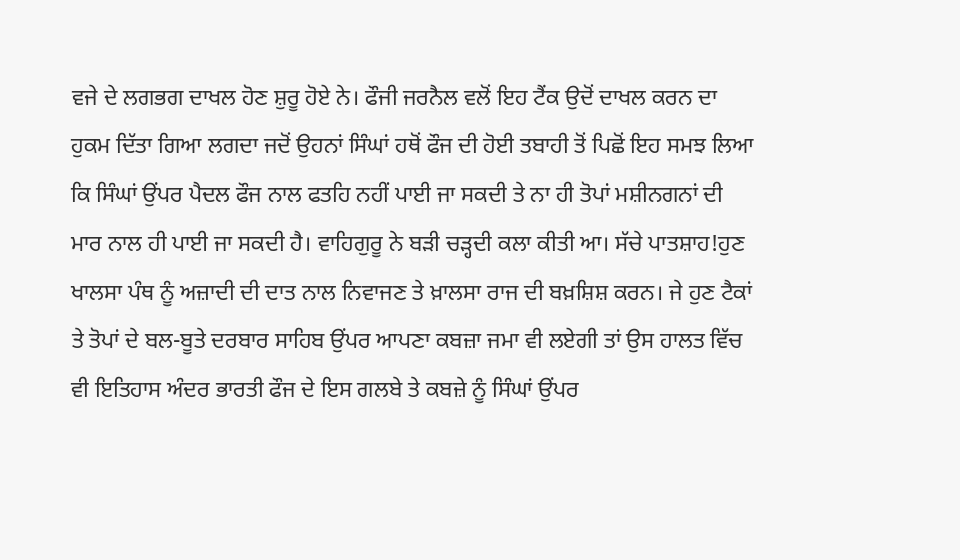ਵਜੇ ਦੇ ਲਗਭਗ ਦਾਖਲ ਹੋਣ ਸ਼ੁਰੂ ਹੋਏ ਨੇ। ਫੌਜੀ ਜਰਨੈਲ ਵਲੋਂ ਇਹ ਟੈਂਕ ਉਦੋਂ ਦਾਖਲ ਕਰਨ ਦਾ ਹੁਕਮ ਦਿੱਤਾ ਗਿਆ ਲਗਦਾ ਜਦੋਂ ਉਹਨਾਂ ਸਿੰਘਾਂ ਹਥੋਂ ਫੌਜ ਦੀ ਹੋਈ ਤਬਾਹੀ ਤੋਂ ਪਿਛੋਂ ਇਹ ਸਮਝ ਲਿਆ ਕਿ ਸਿੰਘਾਂ ਉਂਪਰ ਪੈਦਲ ਫੌਜ ਨਾਲ ਫਤਹਿ ਨਹੀਂ ਪਾਈ ਜਾ ਸਕਦੀ ਤੇ ਨਾ ਹੀ ਤੋਪਾਂ ਮਸ਼ੀਨਗਨਾਂ ਦੀ ਮਾਰ ਨਾਲ ਹੀ ਪਾਈ ਜਾ ਸਕਦੀ ਹੈ। ਵਾਹਿਗੁਰੂ ਨੇ ਬੜੀ ਚੜ੍ਹਦੀ ਕਲਾ ਕੀਤੀ ਆ। ਸੱਚੇ ਪਾਤਸ਼ਾਹ!ਹੁਣ ਖਾਲਸਾ ਪੰਥ ਨੂੰ ਅਜ਼ਾਦੀ ਦੀ ਦਾਤ ਨਾਲ ਨਿਵਾਜਣ ਤੇ ਖ਼ਾਲਸਾ ਰਾਜ ਦੀ ਬਖ਼ਸ਼ਿਸ਼ ਕਰਨ। ਜੇ ਹੁਣ ਟੈਕਾਂ ਤੇ ਤੋਪਾਂ ਦੇ ਬਲ-ਬੂਤੇ ਦਰਬਾਰ ਸਾਹਿਬ ਉਂਪਰ ਆਪਣਾ ਕਬਜ਼ਾ ਜਮਾ ਵੀ ਲਏਗੀ ਤਾਂ ਉਸ ਹਾਲਤ ਵਿੱਚ ਵੀ ਇਤਿਹਾਸ ਅੰਦਰ ਭਾਰਤੀ ਫੌਜ ਦੇ ਇਸ ਗਲਬੇ ਤੇ ਕਬਜ਼ੇ ਨੂੰ ਸਿੰਘਾਂ ਉਂਪਰ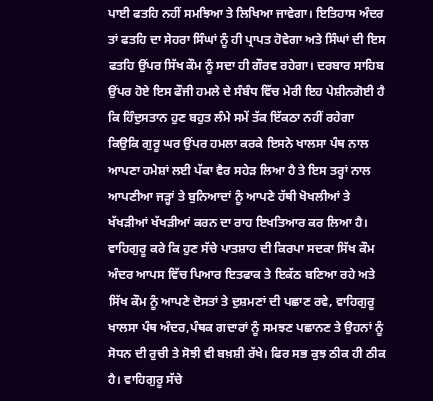ਪਾਈ ਫਤਹਿ ਨਹੀਂ ਸਮਝਿਆ ਤੇ ਲਿਖਿਆ ਜਾਵੇਗਾ। ਇਤਿਹਾਸ ਅੰਦਰ ਤਾਂ ਫਤਹਿ ਦਾ ਸੇਹਰਾ ਸਿੰਘਾਂ ਨੂੰ ਹੀ ਪ੍ਰਾਪਤ ਹੋਵੇਗਾ ਅਤੇ ਸਿੰਘਾਂ ਦੀ ਇਸ ਫਤਹਿ ਉਂਪਰ ਸਿੱਖ ਕੌਮ ਨੂੰ ਸਦਾ ਹੀ ਗੌਰਵ ਰਹੇਗਾ। ਦਰਬਾਰ ਸਾਹਿਬ ਉਂਪਰ ਹੋਏ ਇਸ ਫੌਜੀ ਹਮਲੇ ਦੇ ਸੰਬੰਧ ਵਿੱਚ ਮੇਰੀ ਇਹ ਪੇਸ਼ੀਨਗੋਈ ਹੈ ਕਿ ਹਿੰਦੁਸਤਾਨ ਹੁਣ ਬਹੁਤ ਲੰਮੇ ਸਮੇਂ ਤੱਕ ਇੱਕਠਾ ਨਹੀਂ ਰਹੇਗਾ ਕਿਉਕਿ ਗੁਰੂ ਘਰ ਉਂਪਰ ਹਮਲਾ ਕਰਕੇ ਇਸਨੇ ਖਾਲਸਾ ਪੰਥ ਨਾਲ ਆਪਣਾ ਹਮੇਸ਼ਾਂ ਲਈ ਪੱਕਾ ਵੈਰ ਸਹੇੜ ਲਿਆ ਹੈ ਤੇ ਇਸ ਤਰ੍ਹਾਂ ਨਾਲ ਆਪਣੀਆ ਜੜ੍ਹਾਂ ਤੇ ਬੁਨਿਆਦਾਂ ਨੂੰ ਆਪਣੇ ਹੱਥੀ ਖੋਖਲੀਆਂ ਤੇ ਖੱਖੜੀਆਂ ਖੱਖੜੀਆਂ ਕਰਨ ਦਾ ਰਾਹ ਇਖਤਿਆਰ ਕਰ ਲਿਆ ਹੈ। ਵਾਹਿਗੁਰੂ ਕਰੇ ਕਿ ਹੁਣ ਸੱਚੇ ਪਾਤਸ਼ਾਹ ਦੀ ਕਿਰਪਾ ਸਦਕਾ ਸਿੱਖ ਕੌਮ ਅੰਦਰ ਆਪਸ ਵਿੱਚ ਪਿਆਰ ਇਤਫਾਕ ਤੇ ਇਕੱਠ ਬਣਿਆ ਰਹੇ ਅਤੇ ਸਿੱਖ ਕੌਮ ਨੂੰ ਆਪਣੇ ਦੋਸਤਾਂ ਤੇ ਦੁਸ਼ਮਣਾਂ ਦੀ ਪਛਾਣ ਰਵੇ, ਵਾਹਿਗੁਰੂ ਖਾਲਸਾ ਪੰਥ ਅੰਦਰ,ਪੰਥਕ ਗਦਾਰਾਂ ਨੂੰ ਸਮਝਣ ਪਛਾਨਣ ਤੇ ਉਹਨਾਂ ਨੂੰ ਸੋਧਨ ਦੀ ਰੁਚੀ ਤੇ ਸੋਝੀ ਵੀ ਬਖ਼ਸ਼ੀ ਰੱਖੇ। ਫਿਰ ਸਭ ਕੁਝ ਠੀਕ ਹੀ ਠੀਕ ਹੈ। ਵਾਹਿਗੁਰੂ ਸੱਚੇ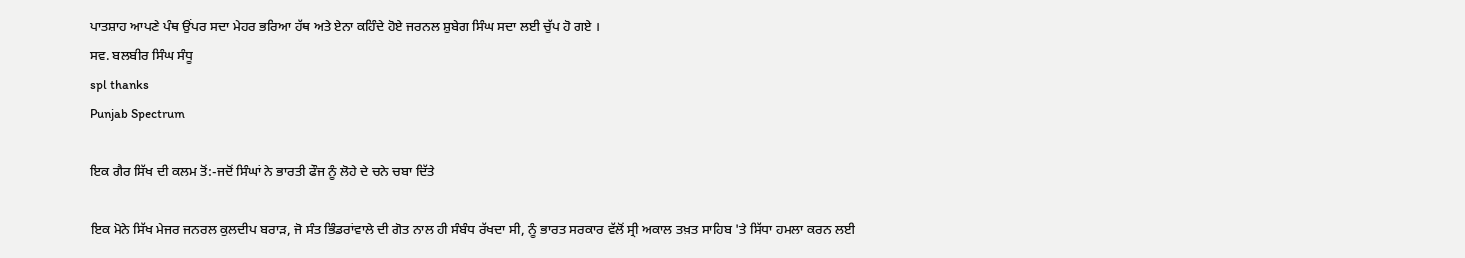ਪਾਤਸ਼ਾਹ ਆਪਣੇ ਪੰਥ ਉਂਪਰ ਸਦਾ ਮੇਹਰ ਭਰਿਆ ਹੱਥ ਅਤੇ ਏਨਾ ਕਹਿੰਦੇ ਹੋਏ ਜਰਨਲ ਸ਼ੁਬੇਗ ਸਿੰਘ ਸਦਾ ਲਈ ਚੁੱਪ ਹੋ ਗਏ ।
ਸਵ. ਬਲਬੀਰ ਸਿੰਘ ਸੰਧੂ
spl thanks
Punjab Spectrum

ਇਕ ਗੈਰ ਸਿੱਖ ਦੀ ਕਲਮ ਤੋਂ:-ਜਦੋਂ ਸਿੰਘਾਂ ਨੇ ਭਾਰਤੀ ਫੌਜ ਨੂੰ ਲੋਹੇ ਦੇ ਚਨੇ ਚਬਾ ਦਿੱਤੇ

ਇਕ ਮੋਨੇ ਸਿੱਖ ਮੇਜਰ ਜਨਰਲ ਕੁਲਦੀਪ ਬਰਾੜ, ਜੋ ਸੰਤ ਭਿੰਡਰਾਂਵਾਲੇ ਦੀ ਗੋਤ ਨਾਲ ਹੀ ਸੰਬੰਧ ਰੱਖਦਾ ਸੀ, ਨੂੰ ਭਾਰਤ ਸਰਕਾਰ ਵੱਲੋਂ ਸ੍ਰੀ ਅਕਾਲ ਤਖ਼ਤ ਸਾਹਿਬ 'ਤੇ ਸਿੱਧਾ ਹਮਲਾ ਕਰਨ ਲਈ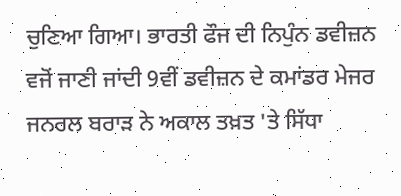ਚੁਣਿਆ ਗਿਆ। ਭਾਰਤੀ ਫੌਜ ਦੀ ਨਿਪੁੰਨ ਡਵੀਜ਼ਨ ਵਜੋਂ ਜਾਣੀ ਜਾਂਦੀ 9ਵੀਂ ਡਵੀਜ਼ਨ ਦੇ ਕਮਾਂਡਰ ਮੇਜਰ ਜਨਰਲ ਬਰਾੜ ਨੇ ਅਕਾਲ ਤਖ਼ਤ 'ਤੇ ਸਿੱਧਾ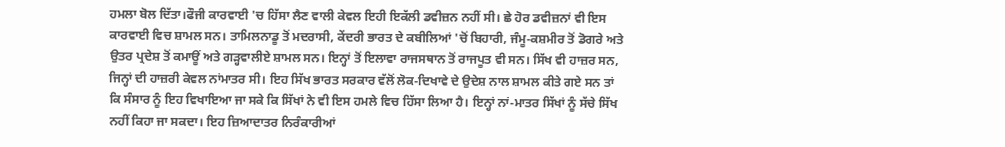ਹਮਲਾ ਬੋਲ ਦਿੱਤਾ।ਫੌਜੀ ਕਾਰਵਾਈ 'ਚ ਹਿੱਸਾ ਲੈਣ ਵਾਲੀ ਕੇਵਲ ਇਹੀ ਇਕੱਲੀ ਡਵੀਜ਼ਨ ਨਹੀਂ ਸੀ। ਛੇ ਹੋਰ ਡਵੀਜ਼ਨਾਂ ਵੀ ਇਸ ਕਾਰਵਾਈ ਵਿਚ ਸ਼ਾਮਲ ਸਨ। ਤਾਮਿਲਨਾਡੂ ਤੋਂ ਮਦਰਾਸੀ, ਕੇਂਦਰੀ ਭਾਰਤ ਦੇ ਕਬੀਲਿਆਂ 'ਚੋਂ ਬਿਹਾਰੀ, ਜੰਮੂ-ਕਸ਼ਮੀਰ ਤੋਂ ਡੋਗਰੇ ਅਤੇ ਉਤਰ ਪ੍ਰਦੇਸ਼ ਤੋਂ ਕਮਾਊਂ ਅਤੇ ਗੜ੍ਹਵਾਲੀਏ ਸ਼ਾਮਲ ਸਨ। ਇਨ੍ਹਾਂ ਤੋਂ ਇਲਾਵਾ ਰਾਜਸਥਾਨ ਤੋਂ ਰਾਜਪੂਤ ਵੀ ਸਨ। ਸਿੱਖ ਵੀ ਹਾਜ਼ਰ ਸਨ, ਜਿਨ੍ਹਾਂ ਦੀ ਹਾਜ਼ਰੀ ਕੇਵਲ ਨਾਂਮਾਤਰ ਸੀ। ਇਹ ਸਿੱਖ ਭਾਰਤ ਸਰਕਾਰ ਵੱਲੋਂ ਲੋਕ-ਦਿਖਾਵੇ ਦੇ ਉਦੇਸ਼ ਨਾਲ ਸ਼ਾਮਲ ਕੀਤੇ ਗਏ ਸਨ ਤਾਂ ਕਿ ਸੰਸਾਰ ਨੂੰ ਇਹ ਵਿਖਾਇਆ ਜਾ ਸਕੇ ਕਿ ਸਿੱਖਾਂ ਨੇ ਵੀ ਇਸ ਹਮਲੇ ਵਿਚ ਹਿੱਸਾ ਲਿਆ ਹੈ। ਇਨ੍ਹਾਂ ਨਾਂ-ਮਾਤਰ ਸਿੱਖਾਂ ਨੂੰ ਸੱਚੇ ਸਿੱਖ ਨਹੀਂ ਕਿਹਾ ਜਾ ਸਕਦਾ। ਇਹ ਜ਼ਿਆਦਾਤਰ ਨਿਰੰਕਾਰੀਆਂ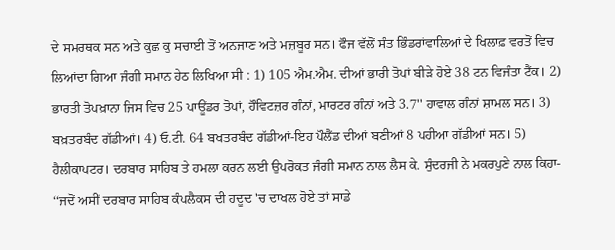ਦੇ ਸਮਰਥਕ ਸਨ ਅਤੇ ਕੁਛ ਕੁ ਸਚਾਈ ਤੋਂ ਅਨਜਾਣ ਅਤੇ ਮਜ਼ਬੂਰ ਸਨ। ਫੌਜ ਵੱਲੋਂ ਸੰਤ ਭਿੰਡਰਾਂਵਾਲਿਆਂ ਦੇ ਖਿਲਾਫ਼ ਵਰਤੋਂ ਵਿਚ ਲਿਆਂਦਾ ਗਿਆ ਜੰਗੀ ਸਮਾਨ ਹੇਠ ਲਿਖਿਆ ਸੀ : 1) 105 ਐਮ.ਐਮ. ਦੀਆਂ ਭਾਰੀ ਤੋਪਾਂ ਬੀੜੇ ਹੋਏ 38 ਟਨ ਵਿਜੰਤਾ ਟੈਂਕ। 2) ਭਾਰਤੀ ਤੋਪਖ਼ਾਨਾ ਜਿਸ ਵਿਚ 25 ਪਾਊਂਡਰ ਤੋਪਾਂ, ਹੌਵਿਟਜ਼ਰ ਗੰਨਾਂ, ਮਾਰਟਰ ਗੰਨਾਂ ਅਤੇ 3.7'' ਹਾਵਾਲ ਗੰਨਾਂ ਸ਼ਾਮਲ ਸਨ। 3) ਬਖ਼ਤਰਬੰਦ ਗੱਡੀਆਂ। 4) ਓ.ਟੀ. 64 ਬਖਤਰਬੰਦ ਗੱਡੀਆਂ-ਇਹ ਪੌਲੈਂਡ ਦੀਆਂ ਬਣੀਆਂ 8 ਪਹੀਆ ਗੱਡੀਆਂ ਸਨ। 5) ਹੈਲੀਕਾਪਟਰ। ਦਰਬਾਰ ਸਾਹਿਬ ਤੇ ਹਮਲਾ ਕਰਨ ਲਈ ਉਪਰੋਕਤ ਜੰਗੀ ਸਮਾਨ ਨਾਲ ਲੈਸ ਕੇ. ਸੁੰਦਰਜੀ ਨੇ ਮਕਰਪੁਣੇ ਨਾਲ ਕਿਹਾ- ‘‘ਜਦੋਂ ਅਸੀਂ ਦਰਬਾਰ ਸਾਹਿਬ ਕੰਪਲੈਕਸ ਦੀ ਹਦੂਦ 'ਚ ਦਾਖਲ ਹੋਏ ਤਾਂ ਸਾਡੇ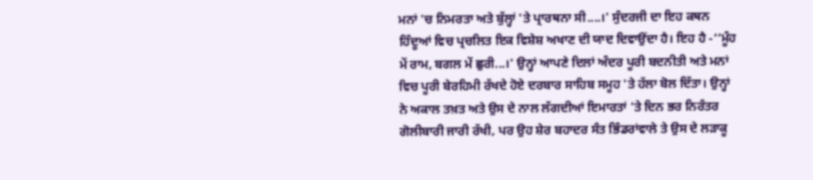ਮਨਾਂ 'ਚ ਨਿਮਰਤਾ ਅਤੇ ਬੁੱਲ੍ਹਾਂ 'ਤੇ ਪ੍ਰਾਰਥਨਾ ਸੀ....।' ਸੁੰਦਰਜੀ ਦਾ ਇਹ ਕਥਨ ਹਿੰਦੂਆਂ ਵਿਚ ਪ੍ਰਚਲਿਤ ਇਕ ਵਿਸ਼ੇਸ਼ ਅਖਾਣ ਦੀ ਯਾਦ ਦਿਵਾਉਂਦਾ ਹੈ। ਇਹ ਹੈ -‘‘ਮੂੰਹ ਮੇਂ ਰਾਮ, ਬਗਲ ਮੇਂ ਛੁਰੀ...।' ਉਨ੍ਹਾਂ ਆਪਣੇ ਦਿਲਾਂ ਅੰਦਰ ਪੂਰੀ ਬਦਨੀਤੀ ਅਤੇ ਮਨਾਂ ਵਿਚ ਪੂਰੀ ਬੇਰਹਿਮੀ ਰੱਖਦੇ ਹੋਏ ਦਰਬਾਰ ਸਾਹਿਬ ਸਮੂਹ 'ਤੇ ਹੱਲਾ ਬੋਲ ਦਿੱਤਾ। ਉਨ੍ਹਾਂ ਨੇ ਅਕਾਲ ਤਖ਼ਤ ਅਤੇ ਉਸ ਦੇ ਨਾਲ ਲੱਗਦੀਆਂ ਇਮਾਰਤਾਂ 'ਤੇ ਦਿਨ ਭਰ ਨਿਰੰਤਰ ਗੋਲੀਬਾਰੀ ਜਾਰੀ ਰੱਖੀ, ਪਰ ਉਹ ਸ਼ੇਰ ਬਹਾਦਰ ਸੰਤ ਭਿੰਡਰਾਂਵਾਲੇ ਤੇ ਉਸ ਦੇ ਲੜਾਕੂ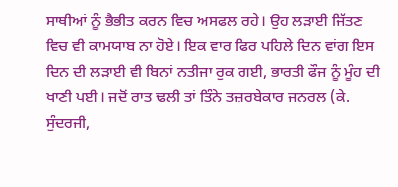ਸਾਥੀਆਂ ਨੂੰ ਭੈਭੀਤ ਕਰਨ ਵਿਚ ਅਸਫਲ ਰਹੇ। ਉਹ ਲੜਾਈ ਜਿੱਤਣ ਵਿਚ ਵੀ ਕਾਮਯਾਬ ਨਾ ਹੋਏ। ਇਕ ਵਾਰ ਫਿਰ ਪਹਿਲੇ ਦਿਨ ਵਾਂਗ ਇਸ ਦਿਨ ਦੀ ਲੜਾਈ ਵੀ ਬਿਨਾਂ ਨਤੀਜਾ ਰੁਕ ਗਈ, ਭਾਰਤੀ ਫੌਜ ਨੂੰ ਮੂੰਹ ਦੀ ਖਾਣੀ ਪਈ। ਜਦੋਂ ਰਾਤ ਢਲੀ ਤਾਂ ਤਿੰਨੇ ਤਜ਼ਰਬੇਕਾਰ ਜਨਰਲ (ਕੇ. ਸੁੰਦਰਜੀ,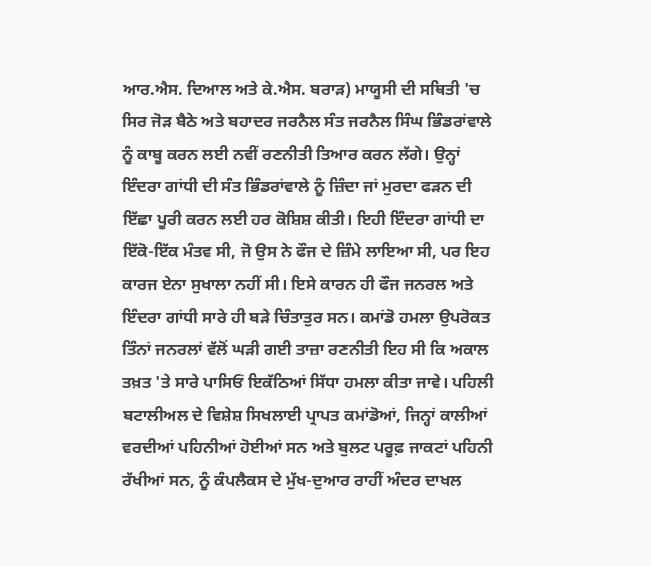ਆਰ.ਐਸ. ਦਿਆਲ ਅਤੇ ਕੇ.ਐਸ. ਬਰਾੜ) ਮਾਯੂਸੀ ਦੀ ਸਥਿਤੀ 'ਚ ਸਿਰ ਜੋੜ ਬੈਠੇ ਅਤੇ ਬਹਾਦਰ ਜਰਨੈਲ ਸੰਤ ਜਰਨੈਲ ਸਿੰਘ ਭਿੰਡਰਾਂਵਾਲੇ ਨੂੰ ਕਾਬੂ ਕਰਨ ਲਈ ਨਵੀਂ ਰਣਨੀਤੀ ਤਿਆਰ ਕਰਨ ਲੱਗੇ। ਉਨ੍ਹਾਂ ਇੰਦਰਾ ਗਾਂਧੀ ਦੀ ਸੰਤ ਭਿੰਡਰਾਂਵਾਲੇ ਨੂੰ ਜ਼ਿੰਦਾ ਜਾਂ ਮੁਰਦਾ ਫੜਨ ਦੀ ਇੱਛਾ ਪੂਰੀ ਕਰਨ ਲਈ ਹਰ ਕੋਸ਼ਿਸ਼ ਕੀਤੀ। ਇਹੀ ਇੰਦਰਾ ਗਾਂਧੀ ਦਾ ਇੱਕੋ-ਇੱਕ ਮੰਤਵ ਸੀ, ਜੋ ਉਸ ਨੇ ਫੌਜ ਦੇ ਜ਼ਿੰਮੇ ਲਾਇਆ ਸੀ, ਪਰ ਇਹ ਕਾਰਜ ਏਨਾ ਸੁਖਾਲਾ ਨਹੀਂ ਸੀ। ਇਸੇ ਕਾਰਨ ਹੀ ਫੌਜ ਜਨਰਲ ਅਤੇ ਇੰਦਰਾ ਗਾਂਧੀ ਸਾਰੇ ਹੀ ਬੜੇ ਚਿੰਤਾਤੁਰ ਸਨ। ਕਮਾਂਡੋ ਹਮਲਾ ਉਪਰੋਕਤ ਤਿੰਨਾਂ ਜਨਰਲਾਂ ਵੱਲੋਂ ਘੜੀ ਗਈ ਤਾਜ਼ਾ ਰਣਨੀਤੀ ਇਹ ਸੀ ਕਿ ਅਕਾਲ ਤਖ਼ਤ 'ਤੇ ਸਾਰੇ ਪਾਸਿਓਂ ਇਕੱਠਿਆਂ ਸਿੱਧਾ ਹਮਲਾ ਕੀਤਾ ਜਾਵੇ। ਪਹਿਲੀ ਬਟਾਲੀਅਲ ਦੇ ਵਿਸ਼ੇਸ਼ ਸਿਖਲਾਈ ਪ੍ਰਾਪਤ ਕਮਾਂਡੋਆਂ, ਜਿਨ੍ਹਾਂ ਕਾਲੀਆਂ ਵਰਦੀਆਂ ਪਹਿਨੀਆਂ ਹੋਈਆਂ ਸਨ ਅਤੇ ਬੁਲਟ ਪਰੂਫ਼ ਜਾਕਟਾਂ ਪਹਿਨੀ ਰੱਖੀਆਂ ਸਨ, ਨੂੰ ਕੰਪਲੈਕਸ ਦੇ ਮੁੱਖ-ਦੁਆਰ ਰਾਹੀਂ ਅੰਦਰ ਦਾਖਲ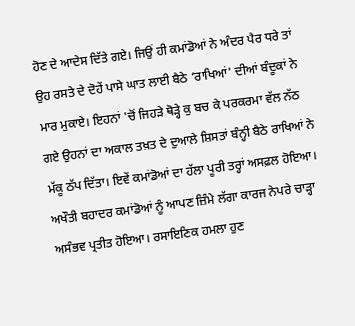ਹੋਣ ਦੇ ਆਦੇਸ ਦਿੱਤੇ ਗਏ। ਜਿਉਂ ਹੀ ਕਮਾਂਡੋਆਂ ਨੇ ਅੰਦਰ ਪੈਰ ਧਰੇ ਤਾਂ ਉਹ ਰਸਤੇ ਦੇ ਦੋਹੇਂ ਪਾਸੇ ਘਾਤ ਲਾਈ ਬੈਠੇ ‘ਰਾਖਿਆਂ' ਦੀਆਂ ਬੰਦੂਕਾਂ ਨੇ ਮਾਰ ਮੁਕਾਏ। ਇਹਨਾਂ 'ਚੋਂ ਜਿਹੜੇ ਥੋੜ੍ਹੇ ਕੁ ਬਚ ਕੇ ਪਰਕਰਮਾ ਵੱਲ ਨੱਠ ਗਏ ਉਹਨਾਂ ਦਾ ਅਕਾਲ ਤਖ਼ਤ ਦੇ ਦੁਆਲੇ ਸ਼ਿਸਤਾਂ ਬੰਨ੍ਹੀ ਬੈਠੇ ਰਾਖਿਆਂ ਨੇ ਮੱਕੂ ਠੱਪ ਦਿੱਤਾ। ਇਵੇਂ ਕਮਾਂਡੋਆਂ ਦਾ ਹੱਲਾ ਪੂਰੀ ਤਰ੍ਹਾਂ ਅਸਫ਼ਲ ਹੋਇਆ। ਅਖੌਤੀ ਬਹਾਦਰ ਕਮਾਂਡੋਆਂ ਨੂੰ ਆਪਣ ਜ਼ਿੰਮੇ ਲੱਗਾ ਕਾਰਜ ਨੇਪਰੇ ਚਾੜ੍ਹਾ ਅਸੰਭਵ ਪ੍ਰਤੀਤ ਹੋਇਆ। ਰਸਾਇਣਿਕ ਹਮਲਾ ਹੁਣ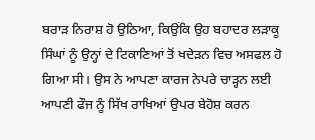ਬਰਾੜ ਨਿਰਾਸ਼ ਹੋ ਉਠਿਆ, ਕਿਉਂਕਿ ਉਹ ਬਹਾਦਰ ਲੜਾਕੂ ਸਿੰਘਾਂ ਨੂੰ ਉਨ੍ਹਾਂ ਦੇ ਟਿਕਾਣਿਆਂ ਤੋਂ ਖਦੇੜਨ ਵਿਚ ਅਸਫਲ ਹੋ ਗਿਆ ਸੀ। ਉਸ ਨੇ ਆਪਣਾ ਕਾਰਜ ਨੇਪਰੇ ਚਾੜ੍ਹਨ ਲਈ ਆਪਣੀ ਫੌਜ ਨੂੰ ਸਿੱਖ ਰਾਖਿਆਂ ਉਪਰ ਬੇਹੋਸ਼ ਕਰਨ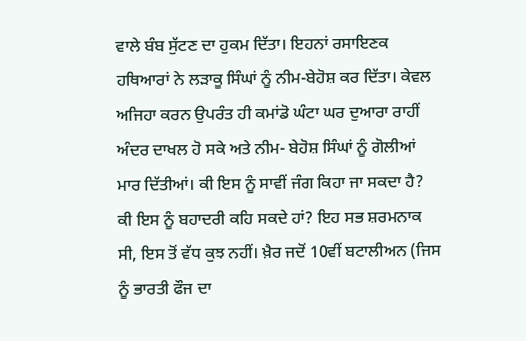ਵਾਲੇ ਬੰਬ ਸੁੱਟਣ ਦਾ ਹੁਕਮ ਦਿੱਤਾ। ਇਹਨਾਂ ਰਸਾਇਣਕ ਹਥਿਆਰਾਂ ਨੇ ਲੜਾਕੂ ਸਿੰਘਾਂ ਨੂੰ ਨੀਮ-ਬੇਹੋਸ਼ ਕਰ ਦਿੱਤਾ। ਕੇਵਲ ਅਜਿਹਾ ਕਰਨ ਉਪਰੰਤ ਹੀ ਕਮਾਂਡੋ ਘੰਟਾ ਘਰ ਦੁਆਰਾ ਰਾਹੀਂ ਅੰਦਰ ਦਾਖਲ ਹੋ ਸਕੇ ਅਤੇ ਨੀਮ- ਬੇਹੋਸ਼ ਸਿੰਘਾਂ ਨੂੰ ਗੋਲੀਆਂ ਮਾਰ ਦਿੱਤੀਆਂ। ਕੀ ਇਸ ਨੂੰ ਸਾਵੀਂ ਜੰਗ ਕਿਹਾ ਜਾ ਸਕਦਾ ਹੈ? ਕੀ ਇਸ ਨੂੰ ਬਹਾਦਰੀ ਕਹਿ ਸਕਦੇ ਹਾਂ? ਇਹ ਸਭ ਸ਼ਰਮਨਾਕ ਸੀ, ਇਸ ਤੋਂ ਵੱਧ ਕੁਝ ਨਹੀਂ। ਖ਼ੈਰ ਜਦੋਂ 10ਵੀਂ ਬਟਾਲੀਅਨ (ਜਿਸ ਨੂੰ ਭਾਰਤੀ ਫੌਜ ਦਾ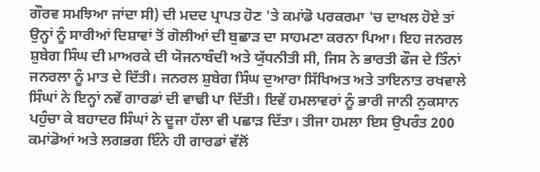ਗੌਰਵ ਸਮਝਿਆ ਜਾਂਦਾ ਸੀ) ਦੀ ਮਦਦ ਪ੍ਰਾਪਤ ਹੋਣ 'ਤੇ ਕਮਾਂਡੋ ਪਰਕਰਮਾ 'ਚ ਦਾਖਲ ਹੋਏ ਤਾਂ ਉਨ੍ਹਾਂ ਨੂੰ ਸਾਰੀਆਂ ਦਿਸ਼ਾਵਾਂ ਤੋਂ ਗੋਲੀਆਂ ਦੀ ਬੁਛਾੜ ਦਾ ਸਾਹਮਣਾ ਕਰਨਾ ਪਿਆ। ਇਹ ਜਨਰਲ ਸ਼ੁਬੇਗ ਸਿੰਘ ਦੀ ਮਾਅਰਕੇ ਦੀ ਯੋਜਨਾਬੰਦੀ ਅਤੇ ਯੁੱਧਨੀਤੀ ਸੀ, ਜਿਸ ਨੇ ਭਾਰਤੀ ਫੌਜ ਦੇ ਤਿੰਨਾਂ ਜਨਰਲਾ ਨੂੰ ਮਾਤ ਦੇ ਦਿੱਤੀ। ਜਨਰਲ ਸ਼ੁਬੇਗ ਸਿੰਘ ਦੁਆਰਾ ਸਿੱਖਿਅਤ ਅਤੇ ਤਾਇਨਾਤ ਰਖਵਾਲੇ ਸਿੰਘਾਂ ਨੇ ਇਨ੍ਹਾਂ ਨਵੇਂ ਗਾਰਡਾਂ ਦੀ ਵਾਢੀ ਪਾ ਦਿੱਤੀ। ਇਵੇਂ ਹਮਲਾਵਰਾਂ ਨੂੰ ਭਾਰੀ ਜਾਨੀ ਨੁਕਸਾਨ ਪਹੁੰਚਾ ਕੇ ਬਹਾਦਰ ਸਿੰਘਾਂ ਨੇ ਦੂਜਾ ਹੱਲਾ ਵੀ ਪਛਾੜ ਦਿੱਤਾ। ਤੀਜਾ ਹਮਲਾ ਇਸ ਉਪਰੰਤ 200 ਕਮਾਂਡੋਆਂ ਅਤੇ ਲਗਭਗ ਇੰਨੇ ਹੀ ਗਾਰਡਾਂ ਵੱਲੋਂ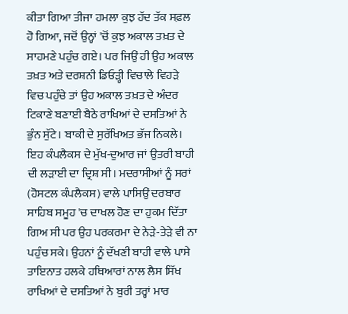ਕੀਤਾ ਗਿਆ ਤੀਜਾ ਹਮਲਾ ਕੁਝ ਹੱਦ ਤੱਕ ਸਫ਼ਲ ਹੋ ਗਿਆ, ਜਦੋਂ ਉਨ੍ਹਾਂ 'ਚੋਂ ਕੁਝ ਅਕਾਲ ਤਖ਼ਤ ਦੇ ਸਾਹਮਣੇ ਪਹੁੰਚ ਗਏ। ਪਰ ਜਿਉਂ ਹੀ ਉਹ ਅਕਾਲ ਤਖ਼ਤ ਅਤੇ ਦਰਸ਼ਨੀ ਡਿਓੜ੍ਹੀ ਵਿਚਾਲੇ ਵਿਹੜੇ ਵਿਚ ਪਹੁੰਚੇ ਤਾਂ ਉਹ ਅਕਾਲ ਤਖ਼ਤ ਦੇ ਅੰਦਰ ਟਿਕਾਣੇ ਬਣਾਈ ਬੈਠੇ ਰਾਖਿਆਂ ਦੇ ਦਸਤਿਆਂ ਨੇ ਭੁੰਨ ਸੁੱਟੇ। ਬਾਕੀ ਦੇ ਸੁਰੱਖਿਅਤ ਭੱਜ ਨਿਕਲੇ। ਇਹ ਕੰਪਲੈਕਸ ਦੇ ਮੁੱਖ-ਦੁਆਰ ਜਾਂ ਉਤਰੀ ਬਾਹੀ ਦੀ ਲੜਾਈ ਦਾ ਦ੍ਰਿਸ਼ ਸੀ। ਮਦਰਾਸੀਆਂ ਨੂੰ ਸਰਾਂ (ਹੋਸਟਲ ਕੰਪਲੈਕਸ) ਵਾਲੇ ਪਾਸਿਉਂ ਦਰਬਾਰ ਸਾਹਿਬ ਸਮੂਹ 'ਚ ਦਾਖਲ ਹੋਣ ਦਾ ਹੁਕਮ ਦਿੱਤਾ ਗਿਅ ਸੀ ਪਰ ਉਹ ਪਰਕਰਮਾ ਦੇ ਨੇੜੇ-ਤੇੜੇ ਵੀ ਨਾ ਪਹੁੰਚ ਸਕੇ। ਉਹਨਾਂ ਨੂੰ ਦੱਖਣੀ ਬਾਹੀ ਵਾਲੇ ਪਾਸੇ ਤਾਇਨਾਤ ਹਲਕੇ ਹਥਿਆਰਾਂ ਨਾਲ ਲੈਸ ਸਿੱਖ ਰਾਖਿਆਂ ਦੇ ਦਸਤਿਆਂ ਨੇ ਬੁਰੀ ਤਰ੍ਹਾਂ ਮਾਰ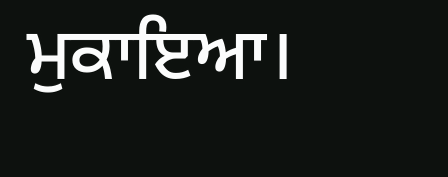ਮੁਕਾਇਆ।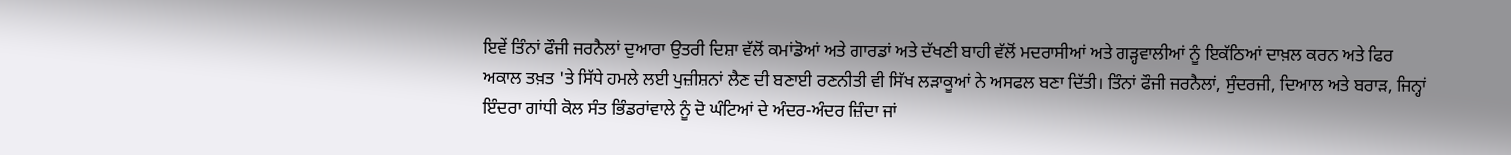ਇਵੇਂ ਤਿੰਨਾਂ ਫੌਜੀ ਜਰਨੈਲਾਂ ਦੁਆਰਾ ਉਤਰੀ ਦਿਸ਼ਾ ਵੱਲੋਂ ਕਮਾਂਡੋਆਂ ਅਤੇ ਗਾਰਡਾਂ ਅਤੇ ਦੱਖਣੀ ਬਾਹੀ ਵੱਲੋਂ ਮਦਰਾਸੀਆਂ ਅਤੇ ਗੜ੍ਹਵਾਲੀਆਂ ਨੂੰ ਇਕੱਠਿਆਂ ਦਾਖ਼ਲ ਕਰਨ ਅਤੇ ਫਿਰ ਅਕਾਲ ਤਖ਼ਤ 'ਤੇ ਸਿੱਧੇ ਹਮਲੇ ਲਈ ਪੁਜ਼ੀਸ਼ਨਾਂ ਲੈਣ ਦੀ ਬਣਾਈ ਰਣਨੀਤੀ ਵੀ ਸਿੱਖ ਲੜਾਕੂਆਂ ਨੇ ਅਸਫਲ ਬਣਾ ਦਿੱਤੀ। ਤਿੰਨਾਂ ਫੌਜੀ ਜਰਨੈਲਾਂ, ਸੁੰਦਰਜੀ, ਦਿਆਲ ਅਤੇ ਬਰਾੜ, ਜਿਨ੍ਹਾਂ ਇੰਦਰਾ ਗਾਂਧੀ ਕੋਲ ਸੰਤ ਭਿੰਡਰਾਂਵਾਲੇ ਨੂੰ ਦੋ ਘੰਟਿਆਂ ਦੇ ਅੰਦਰ-ਅੰਦਰ ਜ਼ਿੰਦਾ ਜਾਂ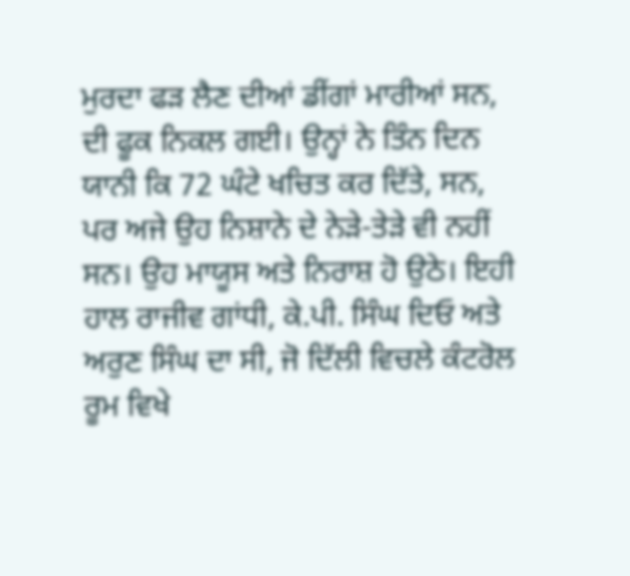ਮੁਰਦਾ ਫੜ ਲੈਣ ਦੀਆਂ ਡੀਂਗਾਂ ਮਾਰੀਆਂ ਸਨ, ਦੀ ਫੂਕ ਨਿਕਲ ਗਈ। ਉਨ੍ਹਾਂ ਨੇ ਤਿੰਨ ਦਿਨ ਯਾਨੀ ਕਿ 72 ਘੰਟੇ ਖਚਿਤ ਕਰ ਦਿੱਤੇ, ਸਨ, ਪਰ ਅਜੇ ਉਹ ਨਿਸ਼ਾਨੇ ਦੇ ਨੇੜੇ-ਤੇੜੇ ਵੀ ਨਹੀਂ ਸਨ। ਉਹ ਮਾਯੂਸ ਅਤੇ ਨਿਰਾਸ਼ ਹੋ ਉਠੇ। ਇਹੀ ਹਾਲ ਰਾਜੀਵ ਗਾਂਧੀ, ਕੇ.ਪੀ. ਸਿੰਘ ਦਿਓ ਅਤੇ ਅਰੁਣ ਸਿੰਘ ਦਾ ਸੀ, ਜੋ ਦਿੱਲੀ ਵਿਚਲੇ ਕੰਟਰੋਲ ਰੂਮ ਵਿਖੇ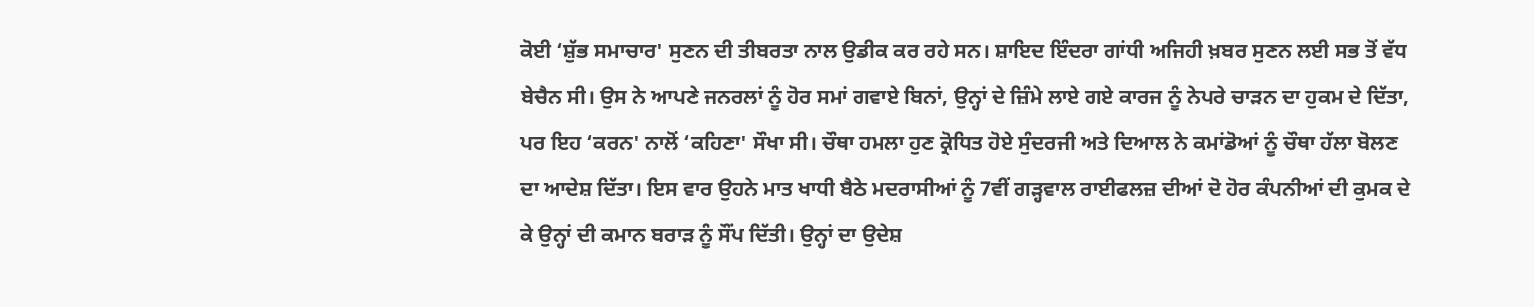ਕੋਈ ‘ਸ਼ੁੱਭ ਸਮਾਚਾਰ' ਸੁਣਨ ਦੀ ਤੀਬਰਤਾ ਨਾਲ ਉਡੀਕ ਕਰ ਰਹੇ ਸਨ। ਸ਼ਾਇਦ ਇੰਦਰਾ ਗਾਂਧੀ ਅਜਿਹੀ ਖ਼ਬਰ ਸੁਣਨ ਲਈ ਸਭ ਤੋਂ ਵੱਧ ਬੇਚੈਨ ਸੀ। ਉਸ ਨੇ ਆਪਣੇ ਜਨਰਲਾਂ ਨੂੰ ਹੋਰ ਸਮਾਂ ਗਵਾਏ ਬਿਨਾਂ, ਉਨ੍ਹਾਂ ਦੇ ਜ਼ਿੰਮੇ ਲਾਏ ਗਏ ਕਾਰਜ ਨੂੰ ਨੇਪਰੇ ਚਾੜਨ ਦਾ ਹੁਕਮ ਦੇ ਦਿੱਤਾ, ਪਰ ਇਹ ‘ਕਰਨ' ਨਾਲੋਂ ‘ਕਹਿਣਾ' ਸੌਖਾ ਸੀ। ਚੌਥਾ ਹਮਲਾ ਹੁਣ ਕ੍ਰੋਧਿਤ ਹੋਏ ਸੁੰਦਰਜੀ ਅਤੇ ਦਿਆਲ ਨੇ ਕਮਾਂਡੋਆਂ ਨੂੰ ਚੌਥਾ ਹੱਲਾ ਬੋਲਣ ਦਾ ਆਦੇਸ਼ ਦਿੱਤਾ। ਇਸ ਵਾਰ ਉਹਨੇ ਮਾਤ ਖਾਧੀ ਬੈਠੇ ਮਦਰਾਸੀਆਂ ਨੂੰ 7ਵੀਂ ਗੜ੍ਹਵਾਲ ਰਾਈਫਲਜ਼ ਦੀਆਂ ਦੋ ਹੋਰ ਕੰਪਨੀਆਂ ਦੀ ਕੁਮਕ ਦੇ ਕੇ ਉਨ੍ਹਾਂ ਦੀ ਕਮਾਨ ਬਰਾੜ ਨੂੰ ਸੌਂਪ ਦਿੱਤੀ। ਉਨ੍ਹਾਂ ਦਾ ਉਦੇਸ਼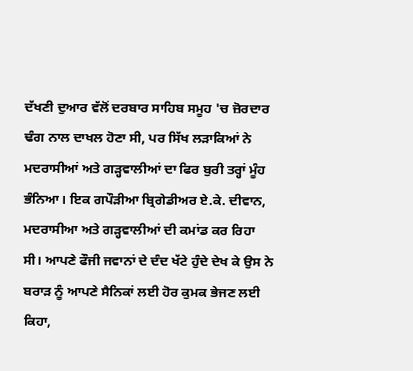ਦੱਖਣੀ ਦੁਆਰ ਵੱਲੋਂ ਦਰਬਾਰ ਸਾਹਿਬ ਸਮੂਹ 'ਚ ਜ਼ੋਰਦਾਰ ਢੰਗ ਨਾਲ ਦਾਖਲ ਹੋਣਾ ਸੀ, ਪਰ ਸਿੱਖ ਲੜਾਕਿਆਂ ਨੇ ਮਦਰਾਸੀਆਂ ਅਤੇ ਗੜ੍ਹਵਾਲੀਆਂ ਦਾ ਫਿਰ ਬੁਰੀ ਤਰ੍ਹਾਂ ਮੂੰਹ ਭੰਨਿਆ। ਇਕ ਗਪੌੜੀਆ ਬ੍ਰਿਗੇਡੀਅਰ ਏ.ਕੇ. ਦੀਵਾਨ, ਮਦਰਾਸੀਆ ਅਤੇ ਗੜ੍ਹਵਾਲੀਆਂ ਦੀ ਕਮਾਂਡ ਕਰ ਰਿਹਾ ਸੀ। ਆਪਣੇ ਫੌਜੀ ਜਵਾਨਾਂ ਦੇ ਦੰਦ ਖੱਟੇ ਹੁੰਦੇ ਦੇਖ ਕੇ ਉਸ ਨੇ ਬਰਾੜ ਨੂੰ ਆਪਣੇ ਸੈਨਿਕਾਂ ਲਈ ਹੋਰ ਕੁਮਕ ਭੇਜਣ ਲਈ ਕਿਹਾ,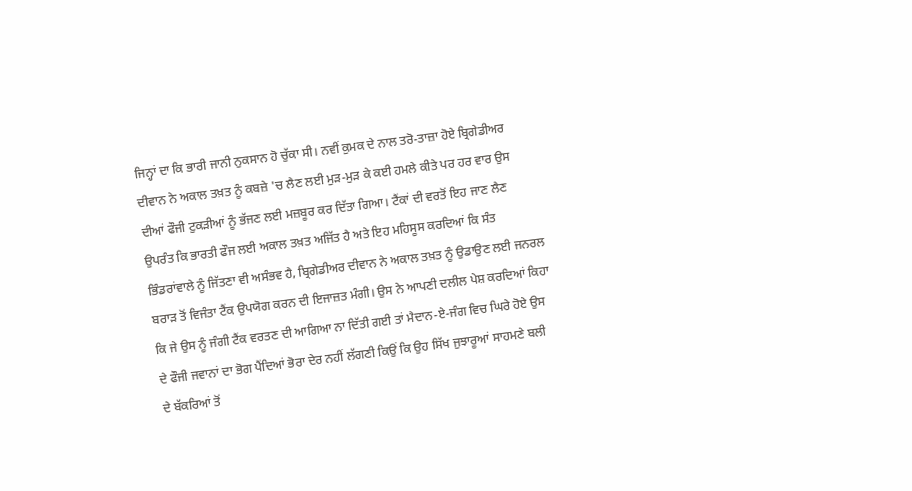ਜਿਨ੍ਹਾਂ ਦਾ ਕਿ ਭਾਰੀ ਜਾਨੀ ਨੁਕਸਾਨ ਹੋ ਚੁੱਕਾ ਸੀ। ਨਵੀਂ ਕੁਮਕ ਦੇ ਨਾਲ ਤਰੋ-ਤਾਜ਼ਾ ਹੋਏ ਬ੍ਰਿਗੇਡੀਅਰ ਦੀਵਾਨ ਨੇ ਅਕਾਲ ਤਖ਼ਤ ਨੂੰ ਕਬਜ਼ੇ 'ਚ ਲੈਣ ਲਈ ਮੁੜ-ਮੁੜ ਕੇ ਕਈ ਹਮਲੇ ਕੀਤੇ ਪਰ ਹਰ ਵਾਰ ਉਸ ਦੀਆਂ ਫੌਜੀ ਟੁਕੜੀਆਂ ਨੂੰ ਭੱਜਣ ਲਈ ਮਜ਼ਬੂਰ ਕਰ ਦਿੱਤਾ ਗਿਆ। ਟੈਂਕਾਂ ਦੀ ਵਰਤੋਂ ਇਹ ਜਾਣ ਲੈਣ ਉਪਰੰਤ ਕਿ ਭਾਰਤੀ ਫੌਜ ਲਈ ਅਕਾਲ ਤਖ਼ਤ ਅਜਿੱਤ ਹੈ ਅਤੇ ਇਹ ਮਹਿਸੂਸ ਕਰਦਿਆਂ ਕਿ ਸੰਤ ਭਿੰਡਰਾਂਵਾਲੇ ਨੂੰ ਜਿੱਤਣਾ ਵੀ ਅਸੰਭਵ ਹੈ, ਬ੍ਰਿਗੇਡੀਅਰ ਦੀਵਾਨ ਨੇ ਅਕਾਲ ਤਖ਼ਤ ਨੂੰ ਉਡਾਉਣ ਲਈ ਜਨਰਲ ਬਰਾੜ ਤੋਂ ਵਿਜੰਤਾ ਟੈਂਕ ਉਪਯੋਗ ਕਰਨ ਦੀ ਇਜਾਜ਼ਤ ਮੰਗੀ। ਉਸ ਨੇ ਆਪਣੀ ਦਲੀਲ ਪੇਸ਼ ਕਰਦਿਆਂ ਕਿਹਾ ਕਿ ਜੇ ਉਸ ਨੂੰ ਜੰਗੀ ਟੈਂਕ ਵਰਤਣ ਦੀ ਆਗਿਆ ਨਾ ਦਿੱਤੀ ਗਈ ਤਾਂ ਮੈਦਾਨ-ਏ-ਜੰਗ ਵਿਚ ਘਿਰੇ ਹੋਏ ਉਸ ਦੇ ਫੌਜੀ ਜਵਾਨਾਂ ਦਾ ਭੋਗ ਪੈਂਦਿਆਂ ਭੋਰਾ ਦੇਰ ਨਹੀਂ ਲੱਗਣੀ ਕਿਉਂ ਕਿ ਉਹ ਸਿੱਖ ਜੁਝਾਰੂਆਂ ਸਾਹਮਣੇ ਬਲੀ ਦੇ ਬੱਕਰਿਆਂ ਤੋਂ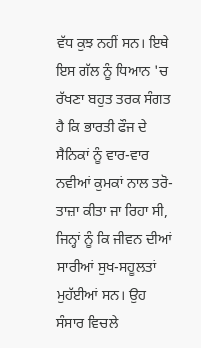ਵੱਧ ਕੁਝ ਨਹੀਂ ਸਨ। ਇਥੇ ਇਸ ਗੱਲ ਨੂੰ ਧਿਆਨ 'ਚ ਰੱਖਣਾ ਬਹੁਤ ਤਰਕ ਸੰਗਤ ਹੈ ਕਿ ਭਾਰਤੀ ਫੌਜ ਦੇ ਸੈਨਿਕਾਂ ਨੂੰ ਵਾਰ-ਵਾਰ ਨਵੀਆਂ ਕੁਮਕਾਂ ਨਾਲ ਤਰੋ-ਤਾਜ਼ਾ ਕੀਤਾ ਜਾ ਰਿਹਾ ਸੀ, ਜਿਨ੍ਹਾਂ ਨੂੰ ਕਿ ਜੀਵਨ ਦੀਆਂ ਸਾਰੀਆਂ ਸੁਖ-ਸਹੂਲਤਾਂ ਮੁਹੱਈਆਂ ਸਨ। ਉਹ ਸੰਸਾਰ ਵਿਚਲੇ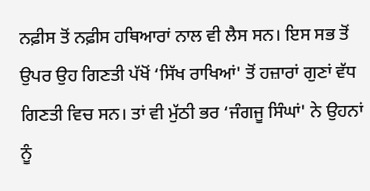ਨਫ਼ੀਸ ਤੋਂ ਨਫ਼ੀਸ ਹਥਿਆਰਾਂ ਨਾਲ ਵੀ ਲੈਸ ਸਨ। ਇਸ ਸਭ ਤੋਂ ਉਪਰ ਉਹ ਗਿਣਤੀ ਪੱਖੋਂ ‘ਸਿੱਖ ਰਾਖਿਆਂ' ਤੋਂ ਹਜ਼ਾਰਾਂ ਗੁਣਾਂ ਵੱਧ ਗਿਣਤੀ ਵਿਚ ਸਨ। ਤਾਂ ਵੀ ਮੁੱਠੀ ਭਰ ‘ਜੰਗਜੂ ਸਿੰਘਾਂ' ਨੇ ਉਹਨਾਂ ਨੂੰ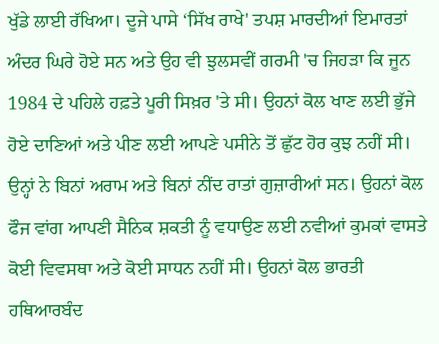ਖੁੱਡੇ ਲਾਈ ਰੱਖਿਆ। ਦੂਜੇ ਪਾਸੇ ‘ਸਿੱਖ ਰਾਖੇ' ਤਪਸ਼ ਮਾਰਦੀਆਂ ਇਮਾਰਤਾਂ ਅੰਦਰ ਘਿਰੇ ਹੋਏ ਸਨ ਅਤੇ ਉਹ ਵੀ ਝੁਲਸਵੀਂ ਗਰਮੀ 'ਚ ਜਿਹੜਾ ਕਿ ਜੂਨ 1984 ਦੇ ਪਹਿਲੇ ਹਫ਼ਤੇ ਪੂਰੀ ਸਿਖ਼ਰ 'ਤੇ ਸੀ। ਉਹਨਾਂ ਕੋਲ ਖਾਣ ਲਈ ਭੁੱਜੇ ਹੋਏ ਦਾਣਿਆਂ ਅਤੇ ਪੀਣ ਲਈ ਆਪਣੇ ਪਸੀਨੇ ਤੋਂ ਛੁੱਟ ਹੋਰ ਕੁਝ ਨਹੀਂ ਸੀ। ਉਨ੍ਹਾਂ ਨੇ ਬਿਨਾਂ ਅਰਾਮ ਅਤੇ ਬਿਨਾਂ ਨੀਂਦ ਰਾਤਾਂ ਗੁਜ਼ਾਰੀਆਂ ਸਨ। ਉਹਨਾਂ ਕੋਲ ਫੌਜ ਵਾਂਗ ਆਪਣੀ ਸੈਨਿਕ ਸ਼ਕਤੀ ਨੂੰ ਵਧਾਉਣ ਲਈ ਨਵੀਆਂ ਕੁਮਕਾਂ ਵਾਸਤੇ ਕੋਈ ਵਿਵਸਥਾ ਅਤੇ ਕੋਈ ਸਾਧਨ ਨਹੀਂ ਸੀ। ਉਹਨਾਂ ਕੋਲ ਭਾਰਤੀ ਹਥਿਆਰਬੰਦ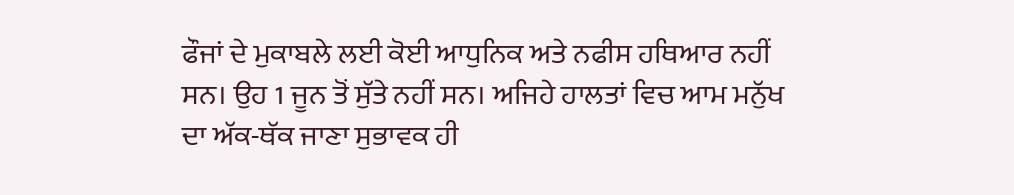ਫੌਜਾਂ ਦੇ ਮੁਕਾਬਲੇ ਲਈ ਕੋਈ ਆਧੁਨਿਕ ਅਤੇ ਨਫੀਸ ਹਥਿਆਰ ਨਹੀਂ ਸਨ। ਉਹ 1 ਜੂਨ ਤੋਂ ਸੁੱਤੇ ਨਹੀਂ ਸਨ। ਅਜਿਹੇ ਹਾਲਤਾਂ ਵਿਚ ਆਮ ਮਨੁੱਖ ਦਾ ਅੱਕ-ਥੱਕ ਜਾਣਾ ਸੁਭਾਵਕ ਹੀ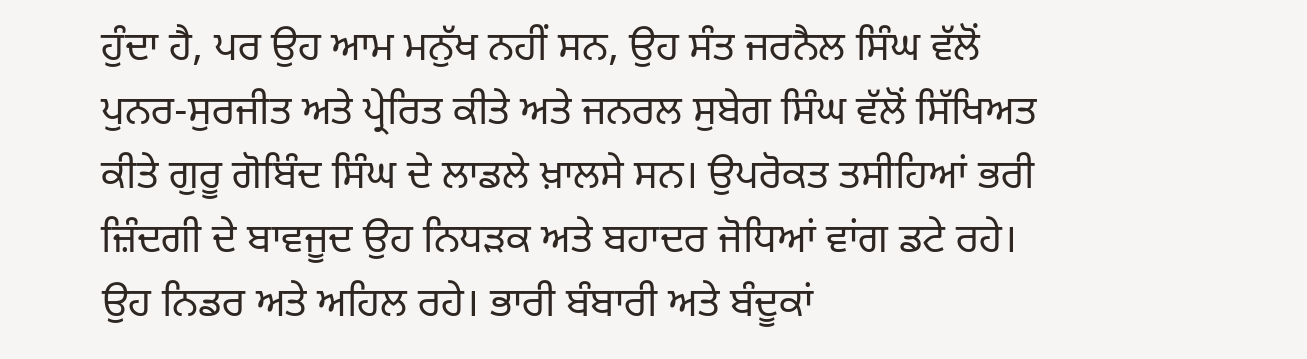ਹੁੰਦਾ ਹੈ, ਪਰ ਉਹ ਆਮ ਮਨੁੱਖ ਨਹੀਂ ਸਨ, ਉਹ ਸੰਤ ਜਰਨੈਲ ਸਿੰਘ ਵੱਲੋਂ ਪੁਨਰ-ਸੁਰਜੀਤ ਅਤੇ ਪ੍ਰੇਰਿਤ ਕੀਤੇ ਅਤੇ ਜਨਰਲ ਸੁਬੇਗ ਸਿੰਘ ਵੱਲੋਂ ਸਿੱਖਿਅਤ ਕੀਤੇ ਗੁਰੂ ਗੋਬਿੰਦ ਸਿੰਘ ਦੇ ਲਾਡਲੇ ਖ਼ਾਲਸੇ ਸਨ। ਉਪਰੋਕਤ ਤਸੀਹਿਆਂ ਭਰੀ ਜ਼ਿੰਦਗੀ ਦੇ ਬਾਵਜੂਦ ਉਹ ਨਿਧੜਕ ਅਤੇ ਬਹਾਦਰ ਜੋਧਿਆਂ ਵਾਂਗ ਡਟੇ ਰਹੇ। ਉਹ ਨਿਡਰ ਅਤੇ ਅਹਿਲ ਰਹੇ। ਭਾਰੀ ਬੰਬਾਰੀ ਅਤੇ ਬੰਦੂਕਾਂ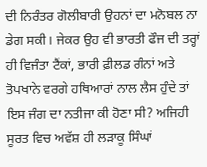ਦੀ ਨਿਰੰਤਰ ਗੋਲੀਬਾਰੀ ਉਹਨਾਂ ਦਾ ਮਨੋਬਲ ਨਾ ਡੇਗ ਸਕੀ। ਜੇਕਰ ਉਹ ਵੀ ਭਾਰਤੀ ਫੌਜ ਦੀ ਤਰ੍ਹਾਂ ਹੀ ਵਿਜੰਤਾ ਟੈਂਕਾਂ, ਭਾਰੀ ਫ਼ੀਲਡ ਗੰਨਾਂ ਅਤੇ ਤੋਪਖਾਨੇ ਵਰਗੇ ਹਥਿਆਰਾਂ ਨਾਲ ਲੈਸ ਹੁੰਦੇ ਤਾਂ ਇਸ ਜੰਗ ਦਾ ਨਤੀਜਾ ਕੀ ਹੋਣਾ ਸੀ? ਅਜਿਹੀ ਸੂਰਤ ਵਿਚ ਅਵੱਸ਼ ਹੀ ਲੜਾਕੂ ਸਿੰਘਾਂ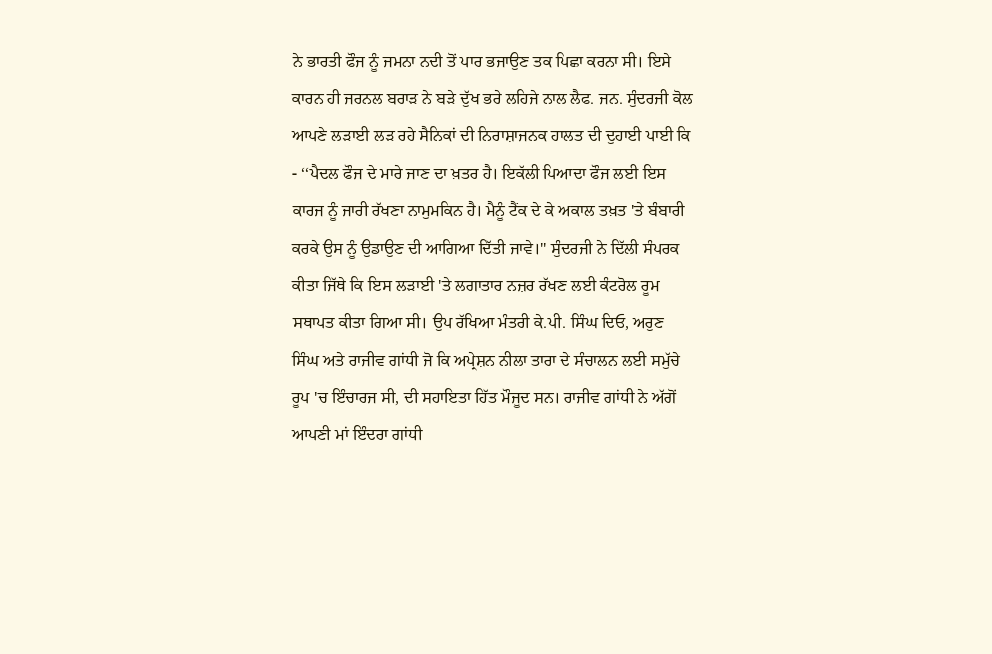ਨੇ ਭਾਰਤੀ ਫੌਜ ਨੂੰ ਜਮਨਾ ਨਦੀ ਤੋਂ ਪਾਰ ਭਜਾਉਣ ਤਕ ਪਿਛਾ ਕਰਨਾ ਸੀ। ਇਸੇ ਕਾਰਨ ਹੀ ਜਰਨਲ ਬਰਾੜ ਨੇ ਬੜੇ ਦੁੱਖ ਭਰੇ ਲਹਿਜੇ ਨਾਲ ਲੈਫ. ਜਨ. ਸੁੰਦਰਜੀ ਕੋਲ ਆਪਣੇ ਲੜਾਈ ਲੜ ਰਹੇ ਸੈਨਿਕਾਂ ਦੀ ਨਿਰਾਸ਼ਾਜਨਕ ਹਾਲਤ ਦੀ ਦੁਹਾਈ ਪਾਈ ਕਿ - ‘‘ਪੈਦਲ ਫੌਜ ਦੇ ਮਾਰੇ ਜਾਣ ਦਾ ਖ਼ਤਰ ਹੈ। ਇਕੱਲੀ ਪਿਆਦਾ ਫੌਜ ਲਈ ਇਸ ਕਾਰਜ ਨੂੰ ਜਾਰੀ ਰੱਖਣਾ ਨਾਮੁਮਕਿਨ ਹੈ। ਮੈਨੂੰ ਟੈਂਕ ਦੇ ਕੇ ਅਕਾਲ ਤਖ਼ਤ 'ਤੇ ਬੰਬਾਰੀ ਕਰਕੇ ਉਸ ਨੂੰ ਉਡਾਉਣ ਦੀ ਆਗਿਆ ਦਿੱਤੀ ਜਾਵੇ।'' ਸੁੰਦਰਜੀ ਨੇ ਦਿੱਲੀ ਸੰਪਰਕ ਕੀਤਾ ਜਿੱਥੇ ਕਿ ਇਸ ਲੜਾਈ 'ਤੇ ਲਗਾਤਾਰ ਨਜ਼ਰ ਰੱਖਣ ਲਈ ਕੰਟਰੋਲ ਰੂਮ ਸਥਾਪਤ ਕੀਤਾ ਗਿਆ ਸੀ। ਉਪ ਰੱਖਿਆ ਮੰਤਰੀ ਕੇ.ਪੀ. ਸਿੰਘ ਦਿਓ, ਅਰੁਣ ਸਿੰਘ ਅਤੇ ਰਾਜੀਵ ਗਾਂਧੀ ਜੋ ਕਿ ਅਪ੍ਰੇਸ਼ਨ ਨੀਲਾ ਤਾਰਾ ਦੇ ਸੰਚਾਲਨ ਲਈ ਸਮੁੱਚੇ ਰੂਪ 'ਚ ਇੰਚਾਰਜ ਸੀ, ਦੀ ਸਹਾਇਤਾ ਹਿੱਤ ਮੌਜੂਦ ਸਨ। ਰਾਜੀਵ ਗਾਂਧੀ ਨੇ ਅੱਗੋਂ ਆਪਣੀ ਮਾਂ ਇੰਦਰਾ ਗਾਂਧੀ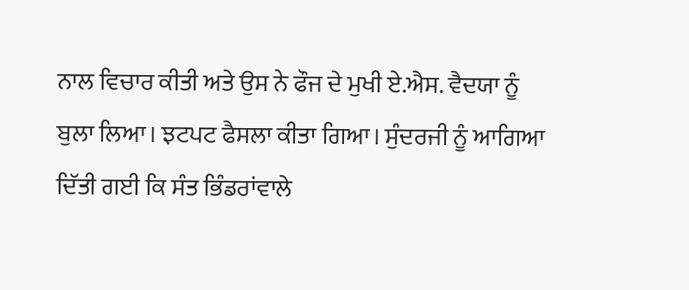ਨਾਲ ਵਿਚਾਰ ਕੀਤੀ ਅਤੇ ਉਸ ਨੇ ਫੌਜ ਦੇ ਮੁਖੀ ਏ.ਐਸ. ਵੈਦਯਾ ਨੂੰ ਬੁਲਾ ਲਿਆ। ਝਟਪਟ ਫੈਸਲਾ ਕੀਤਾ ਗਿਆ। ਸੁੰਦਰਜੀ ਨੂੰ ਆਗਿਆ ਦਿੱਤੀ ਗਈ ਕਿ ਸੰਤ ਭਿੰਡਰਾਂਵਾਲੇ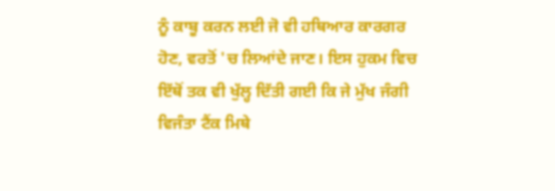ਨੂੰ ਕਾਬੂ ਕਰਨ ਲਈ ਜੋ ਵੀ ਹਥਿਆਰ ਕਾਰਗਰ ਹੋਣ, ਵਰਤੋਂ 'ਚ ਲਿਆਂਦੇ ਜਾਣ। ਇਸ ਹੁਕਮ ਵਿਚ ਇੱਥੋਂ ਤਕ ਵੀ ਖੁੱਲ੍ਹ ਦਿੱਤੀ ਗਈ ਕਿ ਜੇ ਮੁੱਖ ਜੰਗੀ ਵਿਜੰਤਾ ਟੈਂਕ ਮਿਥੇ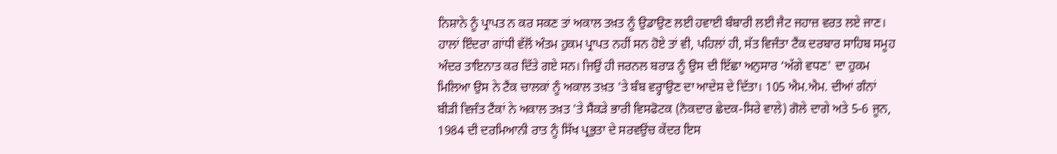ਨਿਸ਼ਾਨੇ ਨੂੰ ਪ੍ਰਾਪਤ ਨ ਕਰ ਸਕਣ ਤਾਂ ਅਕਾਲ ਤਖ਼ਤ ਨੂੰ ਉਡਾਉਣ ਲਈ ਹਵਾਈ ਬੰਬਾਰੀ ਲਈ ਜੈਟ ਜਹਾਜ਼ ਵਰਤ ਲਏ ਜਾਣ। ਹਾਲਾਂ ਇੰਦਰਾ ਗਾਂਧੀ ਵੱਲੋਂ ਅੰਤਮ ਹੁਕਮ ਪ੍ਰਾਪਤ ਨਹੀਂ ਸਨ ਹੋਏ ਤਾਂ ਵੀ, ਪਹਿਲਾਂ ਹੀ, ਸੱਤ ਵਿਜੰਤਾ ਟੈਂਕ ਦਰਬਾਰ ਸਾਹਿਬ ਸਮੂਹ ਅੰਦਰ ਤਾਇਨਾਤ ਕਰ ਦਿੱਤੇ ਗਏ ਸਨ। ਜਿਉਂ ਹੀ ਜਰਨਲ ਬਰਾੜ ਨੂੰ ਉਸ ਦੀ ਇੱਛਾ ਅਨੁਸਾਰ ‘ਅੱਗੇ ਵਧਣ' ਦਾ ਹੁਕਮ ਮਿਲਿਆ ਉਸ ਨੇ ਟੈਂਕ ਚਾਲਕਾਂ ਨੂੰ ਅਕਾਲ ਤਖ਼ਤ 'ਤੇ ਬੰਬ ਵਰ੍ਹਾਉਣ ਦਾ ਆਦੇਸ਼ ਦੇ ਦਿੱਤਾ। 105 ਐਮ.ਐਮ. ਦੀਆਂ ਗੰਨਾਂ ਬੀੜੀ ਵਿਜੰਤ ਟੈਂਕਾਂ ਨੇ ਅਕਾਲ ਤਖ਼ਤ 'ਤੇ ਸੈਂਕੜੇ ਭਾਰੀ ਵਿਸਫੋਟਕ (ਨੋਕਦਾਰ ਛੇਦਕ-ਸਿਰੇ ਵਾਲੇ) ਗੋਲੇ ਦਾਗੇ ਅਤੇ 5-6 ਜੂਨ, 1984 ਦੀ ਦਰਮਿਆਨੀ ਰਾਤ ਨੂੰ ਸਿੱਖ ਪ੍ਰਭੁਤਾ ਦੇ ਸਰਵਉਂਚ ਕੇਂਦਰ ਇਸ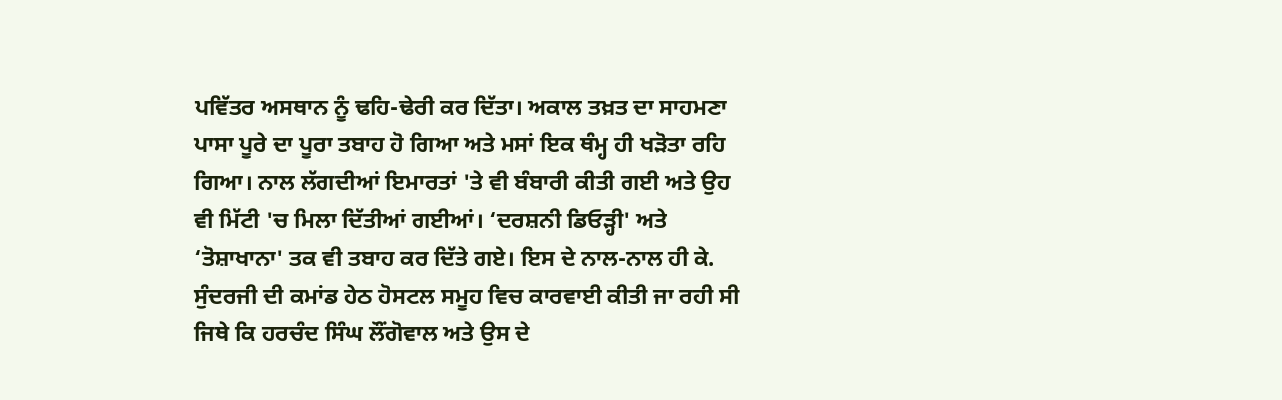ਪਵਿੱਤਰ ਅਸਥਾਨ ਨੂੰ ਢਹਿ-ਢੇਰੀ ਕਰ ਦਿੱਤਾ। ਅਕਾਲ ਤਖ਼ਤ ਦਾ ਸਾਹਮਣਾ ਪਾਸਾ ਪੂਰੇ ਦਾ ਪੂਰਾ ਤਬਾਹ ਹੋ ਗਿਆ ਅਤੇ ਮਸਾਂ ਇਕ ਥੰਮ੍ਹ ਹੀ ਖੜੋਤਾ ਰਹਿ ਗਿਆ। ਨਾਲ ਲੱਗਦੀਆਂ ਇਮਾਰਤਾਂ 'ਤੇ ਵੀ ਬੰਬਾਰੀ ਕੀਤੀ ਗਈ ਅਤੇ ਉਹ ਵੀ ਮਿੱਟੀ 'ਚ ਮਿਲਾ ਦਿੱਤੀਆਂ ਗਈਆਂ। ‘ਦਰਸ਼ਨੀ ਡਿਓੜ੍ਹੀ' ਅਤੇ ‘ਤੋਸ਼ਾਖਾਨਾ' ਤਕ ਵੀ ਤਬਾਹ ਕਰ ਦਿੱਤੇ ਗਏ। ਇਸ ਦੇ ਨਾਲ-ਨਾਲ ਹੀ ਕੇ. ਸੁੰਦਰਜੀ ਦੀ ਕਮਾਂਡ ਹੇਠ ਹੋਸਟਲ ਸਮੂਹ ਵਿਚ ਕਾਰਵਾਈ ਕੀਤੀ ਜਾ ਰਹੀ ਸੀ ਜਿਥੇ ਕਿ ਹਰਚੰਦ ਸਿੰਘ ਲੌਂਗੋਵਾਲ ਅਤੇ ਉਸ ਦੇ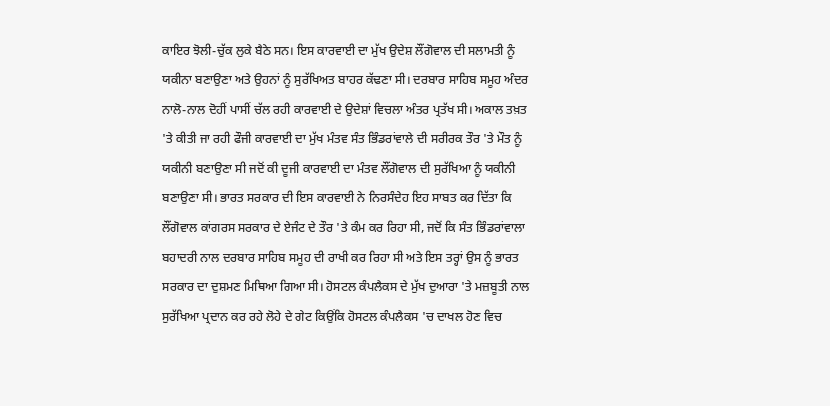ਕਾਇਰ ਝੋਲੀ-ਚੁੱਕ ਲੁਕੇ ਬੈਠੇ ਸਨ। ਇਸ ਕਾਰਵਾਈ ਦਾ ਮੁੱਖ ਉਦੇਸ਼ ਲੌਂਗੋਵਾਲ ਦੀ ਸਲਾਮਤੀ ਨੂੰ ਯਕੀਨਾ ਬਣਾਉਣਾ ਅਤੇ ਉਹਨਾਂ ਨੂੰ ਸੁਰੱਖਿਅਤ ਬਾਹਰ ਕੱਢਣਾ ਸੀ। ਦਰਬਾਰ ਸਾਹਿਬ ਸਮੂਹ ਅੰਦਰ ਨਾਲੋ-ਨਾਲ ਦੋਹੀਂ ਪਾਸੀਂ ਚੱਲ ਰਹੀ ਕਾਰਵਾਈ ਦੇ ਉਦੇਸ਼ਾਂ ਵਿਚਲਾ ਅੰਤਰ ਪ੍ਰਤੱਖ ਸੀ। ਅਕਾਲ ਤਖ਼ਤ 'ਤੇ ਕੀਤੀ ਜਾ ਰਹੀ ਫੌਜੀ ਕਾਰਵਾਈ ਦਾ ਮੁੱਖ ਮੰਤਵ ਸੰਤ ਭਿੰਡਰਾਂਵਾਲੇ ਦੀ ਸਰੀਰਕ ਤੌਰ 'ਤੇ ਮੌਤ ਨੂੰ ਯਕੀਨੀ ਬਣਾਉਣਾ ਸੀ ਜਦੋਂ ਕੀ ਦੂਜੀ ਕਾਰਵਾਈ ਦਾ ਮੰਤਵ ਲੌਂਗੋਵਾਲ ਦੀ ਸੁਰੱਖਿਆ ਨੂੰ ਯਕੀਨੀ ਬਣਾਉਣਾ ਸੀ। ਭਾਰਤ ਸਰਕਾਰ ਦੀ ਇਸ ਕਾਰਵਾਈ ਨੇ ਨਿਰਸੰਦੇਹ ਇਹ ਸਾਬਤ ਕਰ ਦਿੱਤਾ ਕਿ ਲੌਂਗੋਵਾਲ ਕਾਂਗਰਸ ਸਰਕਾਰ ਦੇ ਏਜੰਟ ਦੇ ਤੌਰ 'ਤੇ ਕੰਮ ਕਰ ਰਿਹਾ ਸੀ, ਜਦੋਂ ਕਿ ਸੰਤ ਭਿੰਡਰਾਂਵਾਲਾ ਬਹਾਦਰੀ ਨਾਲ ਦਰਬਾਰ ਸਾਹਿਬ ਸਮੂਹ ਦੀ ਰਾਖੀ ਕਰ ਰਿਹਾ ਸੀ ਅਤੇ ਇਸ ਤਰ੍ਹਾਂ ਉਸ ਨੂੰ ਭਾਰਤ ਸਰਕਾਰ ਦਾ ਦੁਸ਼ਮਣ ਮਿਥਿਆ ਗਿਆ ਸੀ। ਹੋਸਟਲ ਕੰਪਲੈਕਸ ਦੇ ਮੁੱਖ ਦੁਆਰਾ 'ਤੇ ਮਜ਼ਬੂਤੀ ਨਾਲ ਸੁਰੱਖਿਆ ਪ੍ਰਦਾਨ ਕਰ ਰਹੇ ਲੋਹੇ ਦੇ ਗੇਟ ਕਿਉਂਕਿ ਹੋਸਟਲ ਕੰਪਲੈਕਸ 'ਚ ਦਾਖਲ ਹੋਣ ਵਿਚ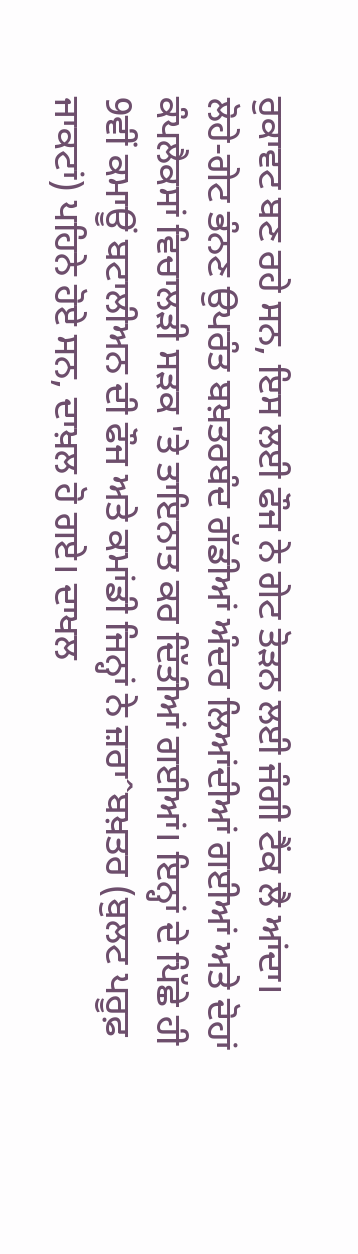ਰੁਕਾਵਟ ਬਣ ਰਹੇ ਸਨ, ਇਸ ਲਈ ਫੌਜ ਨੇ ਗੇਟ ਤੋੜਨ ਲਈ ਜੰਗੀ ਟੈਂਕ ਲੈ ਆਂਦਾ। ਲੋਹੇ-ਗੇਟ ਭੰਨਣ ਉਪਰੰਤ ਬਖ਼ਤਰਬੰਦ ਗੱਡੀਆਂ ਅੰਦਰ ਲਿਆਂਦੀਆਂ ਗਈਆਂ ਅਤੇ ਦੋਹਾਂ ਕੰਪਲੈਕਸਾਂ ਵਿਚਾਲੜੀ ਸੜਕ 'ਤੇ ਤਾਇਨਾਤ ਕਰ ਦਿੱਤੀਆਂ ਗਈਆਂ। ਇਨ੍ਹਾਂ ਦੇ ਪਿੱਛੇ ਹੀ 9ਵੀਂ ਕਮਾਊਂ ਬਟਾਲੀਅਨ ਦੀ ਫੌਜ ਅਤੇ ਕਮਾਂਡੀ ਜਿਨ੍ਹਾਂ ਨੇ ਜ਼ਰਾˆਬਖ਼ਤਰ (ਬੁਲਟ ਪਰੂਫ਼ ਜਾਕਟਾਂ) ਪਹਿਨੇ ਹੋਏ ਸਨ, ਦਾਖ਼ਲ ਹੋ ਗਏ। ਦਾਖਲ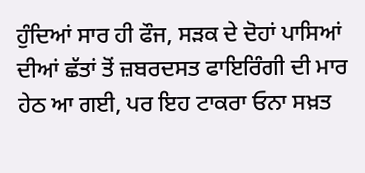ਹੁੰਦਿਆਂ ਸਾਰ ਹੀ ਫੌਜ, ਸੜਕ ਦੇ ਦੋਹਾਂ ਪਾਸਿਆਂ ਦੀਆਂ ਛੱਤਾਂ ਤੋਂ ਜ਼ਬਰਦਸਤ ਫਾਇਰਿੰਗੀ ਦੀ ਮਾਰ ਹੇਠ ਆ ਗਈ, ਪਰ ਇਹ ਟਾਕਰਾ ਓਨਾ ਸਖ਼ਤ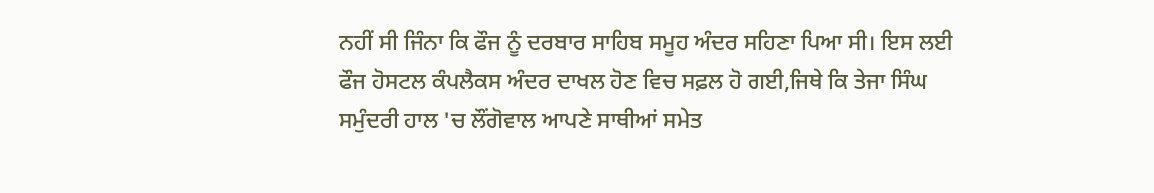ਨਹੀਂ ਸੀ ਜਿੰਨਾ ਕਿ ਫੌਜ ਨੂੰ ਦਰਬਾਰ ਸਾਹਿਬ ਸਮੂਹ ਅੰਦਰ ਸਹਿਣਾ ਪਿਆ ਸੀ। ਇਸ ਲਈ ਫੌਜ ਹੋਸਟਲ ਕੰਪਲੈਕਸ ਅੰਦਰ ਦਾਖਲ ਹੋਣ ਵਿਚ ਸਫ਼ਲ ਹੋ ਗਈ,ਜਿਥੇ ਕਿ ਤੇਜਾ ਸਿੰਘ ਸਮੁੰਦਰੀ ਹਾਲ 'ਚ ਲੌਂਗੋਵਾਲ ਆਪਣੇ ਸਾਥੀਆਂ ਸਮੇਤ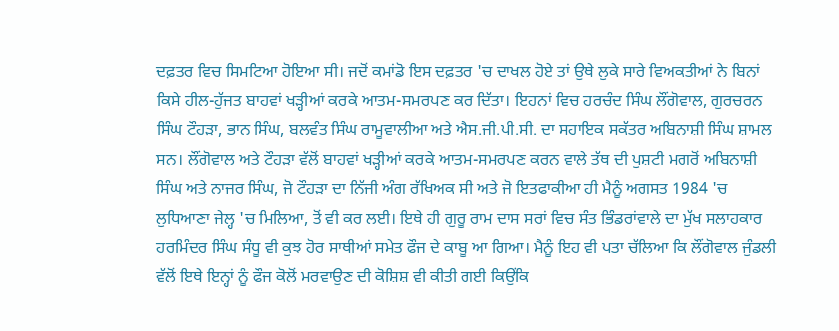ਦਫ਼ਤਰ ਵਿਚ ਸਿਮਟਿਆ ਹੋਇਆ ਸੀ। ਜਦੋਂ ਕਮਾਂਡੋ ਇਸ ਦਫ਼ਤਰ 'ਚ ਦਾਖਲ ਹੋਏ ਤਾਂ ਉਥੇ ਲੁਕੇ ਸਾਰੇ ਵਿਅਕਤੀਆਂ ਨੇ ਬਿਨਾਂ ਕਿਸੇ ਹੀਲ-ਹੁੱਜਤ ਬਾਹਵਾਂ ਖੜ੍ਹੀਆਂ ਕਰਕੇ ਆਤਮ-ਸਮਰਪਣ ਕਰ ਦਿੱਤਾ। ਇਹਨਾਂ ਵਿਚ ਹਰਚੰਦ ਸਿੰਘ ਲੌਂਗੋਵਾਲ, ਗੁਰਚਰਨ ਸਿੰਘ ਟੌਹੜਾ, ਭਾਨ ਸਿੰਘ, ਬਲਵੰਤ ਸਿੰਘ ਰਾਮੂਵਾਲੀਆ ਅਤੇ ਐਸ.ਜੀ.ਪੀ.ਸੀ. ਦਾ ਸਹਾਇਕ ਸਕੱਤਰ ਅਬਿਨਾਸ਼ੀ ਸਿੰਘ ਸ਼ਾਮਲ ਸਨ। ਲੌਂਗੋਵਾਲ ਅਤੇ ਟੌਹੜਾ ਵੱਲੋਂ ਬਾਹਵਾਂ ਖੜ੍ਹੀਆਂ ਕਰਕੇ ਆਤਮ-ਸਮਰਪਣ ਕਰਨ ਵਾਲੇ ਤੱਥ ਦੀ ਪੁਸ਼ਟੀ ਮਗਰੋਂ ਅਬਿਨਾਸ਼ੀ ਸਿੰਘ ਅਤੇ ਨਾਜਰ ਸਿੰਘ, ਜੋ ਟੌਹੜਾ ਦਾ ਨਿੱਜੀ ਅੰਗ ਰੱਖਿਅਕ ਸੀ ਅਤੇ ਜੋ ਇਤਫਾਕੀਆ ਹੀ ਮੈਨੂੰ ਅਗਸਤ 1984 'ਚ ਲੁਧਿਆਣਾ ਜੇਲ੍ਹ 'ਚ ਮਿਲਿਆ, ਤੋਂ ਵੀ ਕਰ ਲਈ। ਇਥੇ ਹੀ ਗੁਰੂ ਰਾਮ ਦਾਸ ਸਰਾਂ ਵਿਚ ਸੰਤ ਭਿੰਡਰਾਂਵਾਲੇ ਦਾ ਮੁੱਖ ਸਲਾਹਕਾਰ ਹਰਮਿੰਦਰ ਸਿੰਘ ਸੰਧੂ ਵੀ ਕੁਝ ਹੋਰ ਸਾਥੀਆਂ ਸਮੇਤ ਫੌਜ ਦੇ ਕਾਬੂ ਆ ਗਿਆ। ਮੈਨੂੰ ਇਹ ਵੀ ਪਤਾ ਚੱਲਿਆ ਕਿ ਲੌਂਗੋਵਾਲ ਜੁੰਡਲੀ ਵੱਲੋਂ ਇਥੇ ਇਨ੍ਹਾਂ ਨੂੰ ਫੌਜ ਕੋਲੋਂ ਮਰਵਾਉਣ ਦੀ ਕੋਸ਼ਿਸ਼ ਵੀ ਕੀਤੀ ਗਈ ਕਿਉਂਕਿ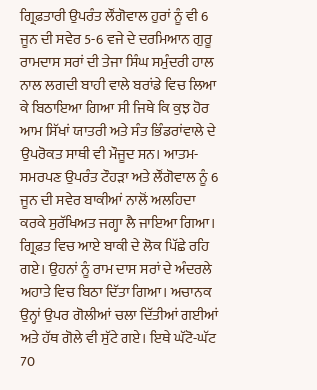ਗ੍ਰਿਫ਼ਤਾਰੀ ਉਪਰੰਤ ਲੌਂਗੋਵਾਲ ਹੁਰਾਂ ਨੂੰ ਵੀ 6 ਜੂਨ ਦੀ ਸਵੇਰ 5-6 ਵਜੇ ਦੇ ਦਰਮਿਆਨ ਗੁਰੂ ਰਾਮਦਾਸ ਸਰਾਂ ਦੀ ਤੇਜਾ ਸਿੰਘ ਸਮੁੰਦਰੀ ਹਾਲ ਨਾਲ ਲਗਦੀ ਬਾਹੀ ਵਾਲੇ ਬਰਾਂਡੇ ਵਿਚ ਲਿਆ ਕੇ ਬਿਠਾਇਆ ਗਿਆ ਸੀ ਜਿਥੇ ਕਿ ਕੁਝ ਹੋਰ ਆਮ ਸਿੱਖਾਂ ਯਾਤਰੀ ਅਤੇ ਸੰਤ ਭਿੰਡਰਾਂਵਾਲੇ ਦੇ ਉਪਰੋਕਤ ਸਾਥੀ ਵੀ ਮੌਜੂਦ ਸਨ। ਆਤਮ-ਸਮਰਪਣ ਉਪਰੰਤ ਟੌਹੜਾ ਅਤੇ ਲੌਂਗੋਵਾਲ ਨੂੰ 6 ਜੂਨ ਦੀ ਸਵੇਰ ਬਾਕੀਆਂ ਨਾਲੋਂ ਅਲਹਿਦਾ ਕਰਕੇ ਸੁਰੱਖਿਅਤ ਜਗ੍ਹਾ ਲੈ ਜਾਇਆ ਗਿਆ। ਗ੍ਰਿਫ਼ਤ ਵਿਚ ਆਏ ਬਾਕੀ ਦੇ ਲੋਕ ਪਿੱਛੇ ਰਹਿ ਗਏ। ਉਹਨਾਂ ਨੂੰ ਰਾਮ ਦਾਸ ਸਰਾਂ ਦੇ ਅੰਦਰਲੇ ਅਹਾਤੇ ਵਿਚ ਬਿਠਾ ਦਿੱਤਾ ਗਿਆ। ਅਚਾਨਕ ਉਨ੍ਹਾਂ ਉਪਰ ਗੋਲੀਆਂ ਚਲਾ ਦਿੱਤੀਆਂ ਗਈਆਂ ਅਤੇ ਹੱਥ ਗੋਲੇ ਵੀ ਸੁੱਟੇ ਗਏ। ਇਥੇ ਘੱਟੋ-ਘੱਟ 70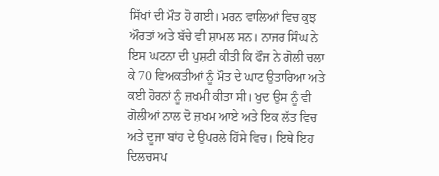ਸਿੱਖਾਂ ਦੀ ਮੌਤ ਹੋ ਗਈ। ਮਰਨ ਵਾਲਿਆਂ ਵਿਚ ਕੁਝ ਔਰਤਾਂ ਅਤੇ ਬੱਚੇ ਵੀ ਸ਼ਾਮਲ ਸਨ। ਨਾਜਰ ਸਿੰਘ ਨੇ ਇਸ ਘਟਨਾ ਦੀ ਪੁਸ਼ਟੀ ਕੀਤੀ ਕਿ ਫੌਜ ਨੇ ਗੋਲੀ ਚਲਾ ਕੇ 70 ਵਿਅਕਤੀਆਂ ਨੂੰ ਮੌਤ ਦੇ ਘਾਟ ਉਤਾਰਿਆ ਅਤੇ ਕਈ ਹੋਰਨਾਂ ਨੂੰ ਜ਼ਖਮੀ ਕੀਤਾ ਸੀ। ਖੁਦ ਉਸ ਨੂੰ ਵੀ ਗੋਲੀਆਂ ਨਾਲ ਦੋ ਜ਼ਖਮ ਆਏ ਅਤੇ ਇਕ ਲੱਤ ਵਿਚ ਅਤੇ ਦੂਜਾ ਬਾਂਹ ਦੇ ਉਪਰਲੇ ਹਿੱਸੇ ਵਿਚ। ਇਥੇ ਇਹ ਦਿਲਚਸਪ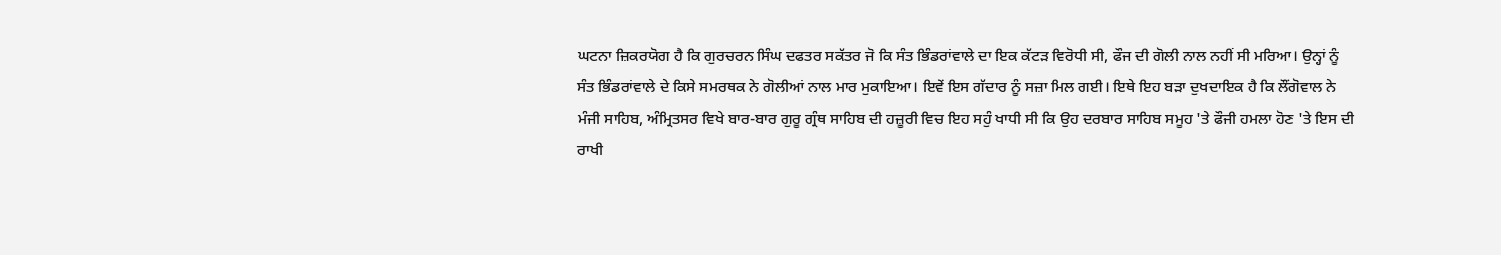ਘਟਨਾ ਜ਼ਿਕਰਯੋਗ ਹੈ ਕਿ ਗੁਰਚਰਨ ਸਿੰਘ ਦਫਤਰ ਸਕੱਤਰ ਜੋ ਕਿ ਸੰਤ ਭਿੰਡਰਾਂਵਾਲੇ ਦਾ ਇਕ ਕੱਟੜ ਵਿਰੋਧੀ ਸੀ, ਫੌਜ ਦੀ ਗੋਲੀ ਨਾਲ ਨਹੀਂ ਸੀ ਮਰਿਆ। ਉਨ੍ਹਾਂ ਨੂੰ ਸੰਤ ਭਿੰਡਰਾਂਵਾਲੇ ਦੇ ਕਿਸੇ ਸਮਰਥਕ ਨੇ ਗੋਲੀਆਂ ਨਾਲ ਮਾਰ ਮੁਕਾਇਆ। ਇਵੇਂ ਇਸ ਗੱਦਾਰ ਨੂੰ ਸਜ਼ਾ ਮਿਲ ਗਈ। ਇਥੇ ਇਹ ਬੜਾ ਦੁਖਦਾਇਕ ਹੈ ਕਿ ਲੌਂਗੋਵਾਲ ਨੇ ਮੰਜੀ ਸਾਹਿਬ, ਅੰਮ੍ਰਿਤਸਰ ਵਿਖੇ ਬਾਰ-ਬਾਰ ਗੁਰੂ ਗ੍ਰੰਥ ਸਾਹਿਬ ਦੀ ਹਜ਼ੂਰੀ ਵਿਚ ਇਹ ਸਹੁੰ ਖਾਧੀ ਸੀ ਕਿ ਉਹ ਦਰਬਾਰ ਸਾਹਿਬ ਸਮੂਹ 'ਤੇ ਫੌਜੀ ਹਮਲਾ ਹੋਣ 'ਤੇ ਇਸ ਦੀ ਰਾਖੀ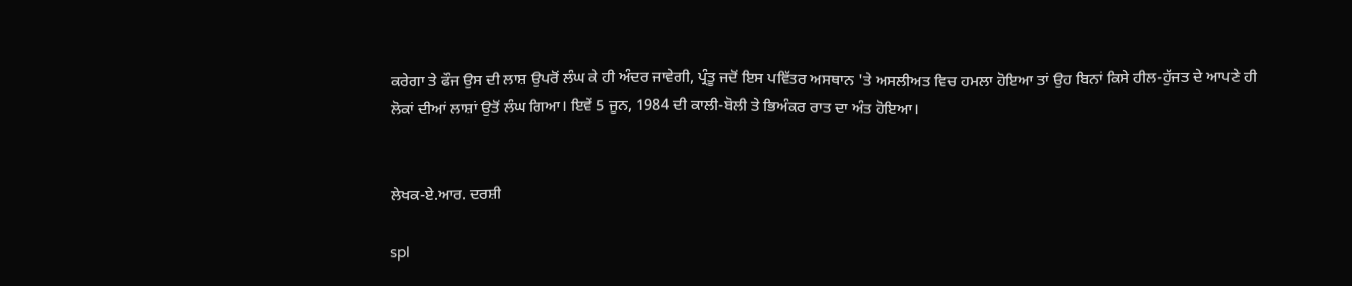ਕਰੇਗਾ ਤੇ ਫੌਜ ਉਸ ਦੀ ਲਾਸ਼ ਉਪਰੋਂ ਲੰਘ ਕੇ ਹੀ ਅੰਦਰ ਜਾਵੇਗੀ, ਪ੍ਰੰਤੂ ਜਦੋਂ ਇਸ ਪਵਿੱਤਰ ਅਸਥਾਨ 'ਤੇ ਅਸਲੀਅਤ ਵਿਚ ਹਮਲਾ ਹੋਇਆ ਤਾਂ ਉਹ ਬਿਨਾਂ ਕਿਸੇ ਹੀਲ-ਹੁੱਜਤ ਦੇ ਆਪਣੇ ਹੀ ਲੋਕਾਂ ਦੀਆਂ ਲਾਸ਼ਾਂ ਉਤੋਂ ਲੰਘ ਗਿਆ। ਇਵੇਂ 5 ਜੂਨ, 1984 ਦੀ ਕਾਲੀ-ਬੋਲੀ ਤੇ ਭਿਅੰਕਰ ਰਾਤ ਦਾ ਅੰਤ ਹੋਇਆ।


ਲੇਖਕ-ਏ.ਆਰ. ਦਰਸ਼ੀ

spl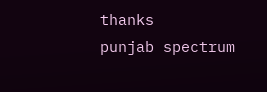thanks
punjab spectrum